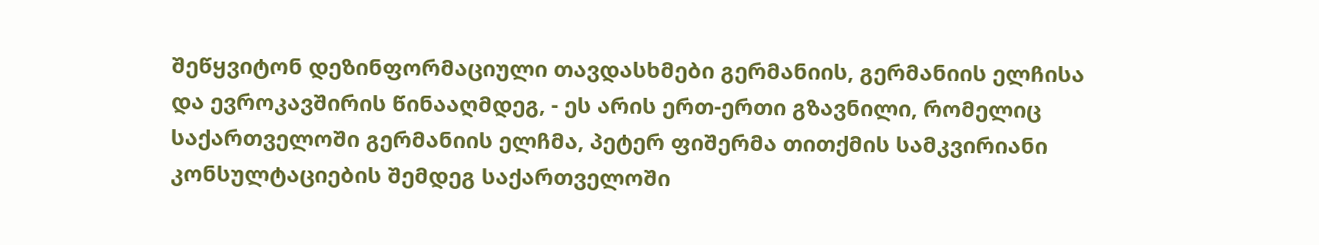შეწყვიტონ დეზინფორმაციული თავდასხმები გერმანიის, გერმანიის ელჩისა და ევროკავშირის წინააღმდეგ, - ეს არის ერთ-ერთი გზავნილი, რომელიც საქართველოში გერმანიის ელჩმა, პეტერ ფიშერმა თითქმის სამკვირიანი კონსულტაციების შემდეგ საქართველოში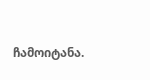ჩამოიტანა.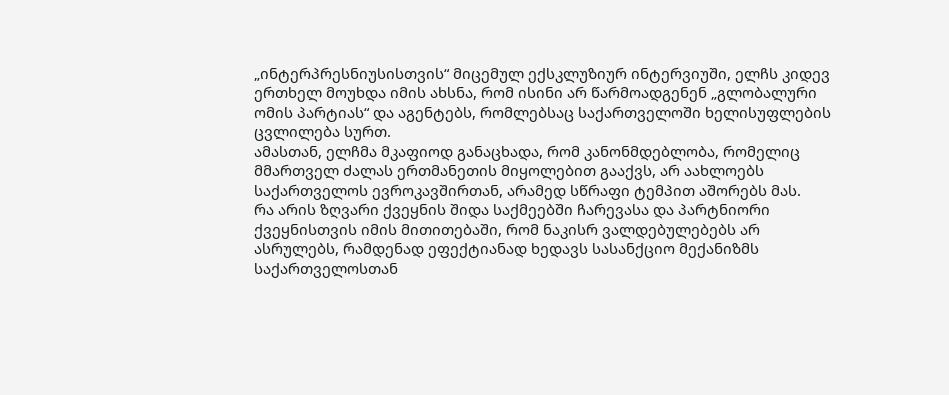„ინტერპრესნიუსისთვის“ მიცემულ ექსკლუზიურ ინტერვიუში, ელჩს კიდევ ერთხელ მოუხდა იმის ახსნა, რომ ისინი არ წარმოადგენენ „გლობალური ომის პარტიას“ და აგენტებს, რომლებსაც საქართველოში ხელისუფლების ცვლილება სურთ.
ამასთან, ელჩმა მკაფიოდ განაცხადა, რომ კანონმდებლობა, რომელიც მმართველ ძალას ერთმანეთის მიყოლებით გააქვს, არ აახლოებს საქართველოს ევროკავშირთან, არამედ სწრაფი ტემპით აშორებს მას.
რა არის ზღვარი ქვეყნის შიდა საქმეებში ჩარევასა და პარტნიორი ქვეყნისთვის იმის მითითებაში, რომ ნაკისრ ვალდებულებებს არ ასრულებს, რამდენად ეფექტიანად ხედავს სასანქციო მექანიზმს საქართველოსთან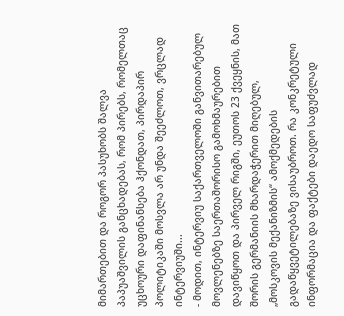მიმართებით და როგორ პასუხობს შალვა პაპუაშვილის განცხადებას, რომ პირებს, რომელთაც უცხოური დაფინანსება ჰქონდათ, პირდაპირ პოლიტიკაში მოსვლა არ უნდა შეეძლოთ, ვრცლად ინტერვიუში...
- მოდით, ინტერვიუ საქართველოში განვითარებულ მოვლენებზე საერთაშორისო გამოხმაურებით დავიწყოთ და პირველ რიგში, ეუთოს 23 ქვეყნის, მათ შორის გერმანიის მხარდაჭერით მიღებულ, „მოსკოვის მექანიზმის“ ამოქმედების გადაწყვეტილებაზე ვისაუბროთ. რა კონკრეტული ინფორმაცია და ფაქტები დაედო საფუძვლად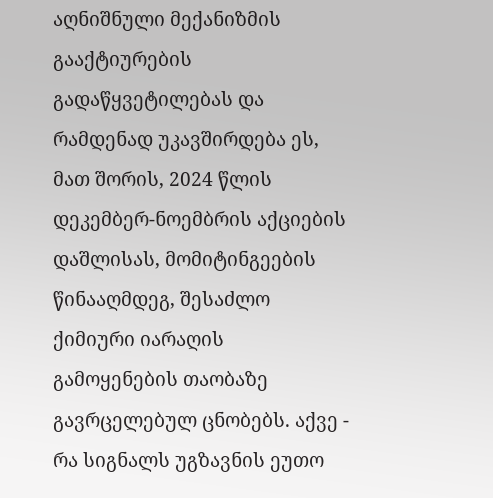აღნიშნული მექანიზმის გააქტიურების გადაწყვეტილებას და რამდენად უკავშირდება ეს, მათ შორის, 2024 წლის დეკემბერ-ნოემბრის აქციების დაშლისას, მომიტინგეების წინააღმდეგ, შესაძლო ქიმიური იარაღის გამოყენების თაობაზე გავრცელებულ ცნობებს. აქვე - რა სიგნალს უგზავნის ეუთო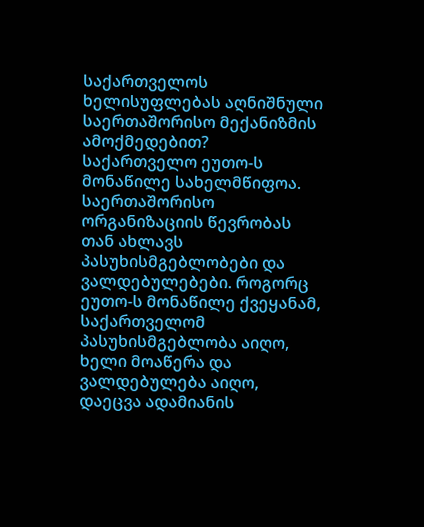საქართველოს ხელისუფლებას აღნიშნული საერთაშორისო მექანიზმის ამოქმედებით?
საქართველო ეუთო-ს მონაწილე სახელმწიფოა. საერთაშორისო ორგანიზაციის წევრობას თან ახლავს პასუხისმგებლობები და ვალდებულებები. როგორც ეუთო-ს მონაწილე ქვეყანამ, საქართველომ პასუხისმგებლობა აიღო, ხელი მოაწერა და ვალდებულება აიღო, დაეცვა ადამიანის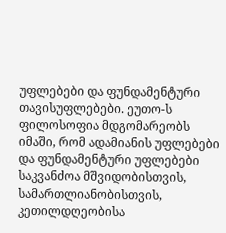უფლებები და ფუნდამენტური თავისუფლებები. ეუთო-ს ფილოსოფია მდგომარეობს იმაში, რომ ადამიანის უფლებები და ფუნდამენტური უფლებები საკვანძოა მშვიდობისთვის, სამართლიანობისთვის, კეთილდღეობისა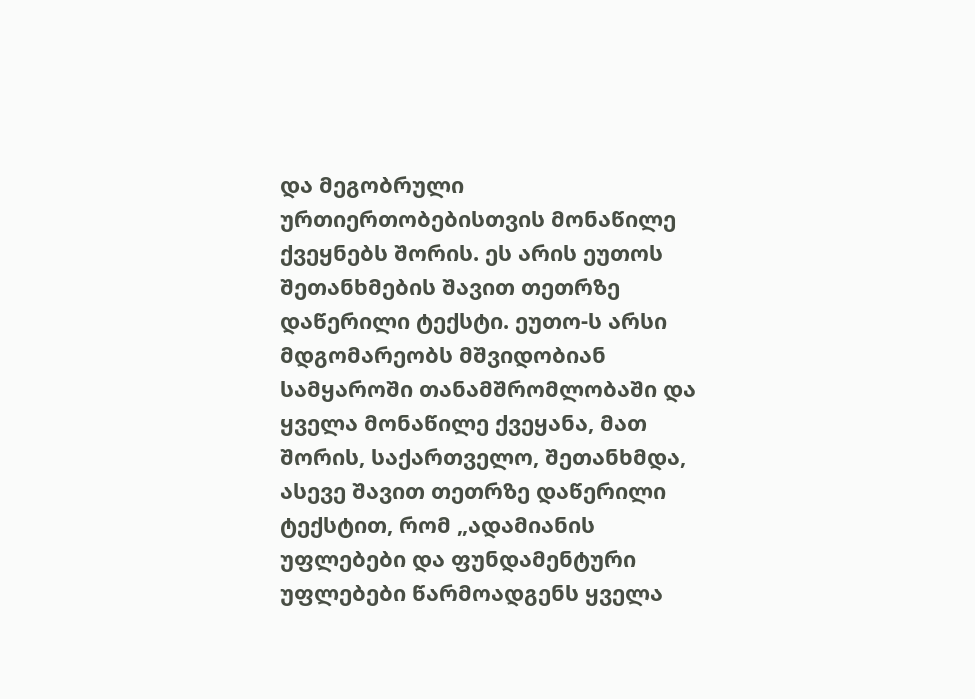და მეგობრული ურთიერთობებისთვის მონაწილე ქვეყნებს შორის. ეს არის ეუთოს შეთანხმების შავით თეთრზე დაწერილი ტექსტი. ეუთო-ს არსი მდგომარეობს მშვიდობიან სამყაროში თანამშრომლობაში და ყველა მონაწილე ქვეყანა, მათ შორის, საქართველო, შეთანხმდა, ასევე შავით თეთრზე დაწერილი ტექსტით, რომ „ადამიანის უფლებები და ფუნდამენტური უფლებები წარმოადგენს ყველა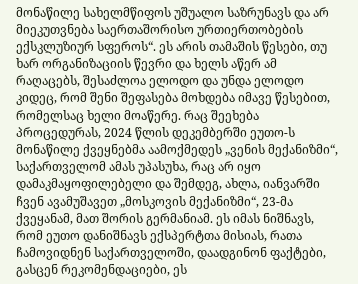მონაწილე სახელმწიფოს უშუალო საზრუნავს და არ მიეკუთვნება საერთაშორისო ურთიერთობების ექსკლუზიურ სფეროს“. ეს არის თამაშის წესები, თუ ხარ ორგანიზაციის წევრი და ხელს აწერ ამ რაღაცებს, შესაძლოა ელოდო და უნდა ელოდო კიდეც, რომ შენი შეფასება მოხდება იმავე წესებით, რომელსაც ხელი მოაწერე. რაც შეეხება პროცედურას, 2024 წლის დეკემბერში ეუთო-ს მონაწილე ქვეყნებმა აამოქმედეს „ვენის მექანიზმი“, საქართველომ ამას უპასუხა, რაც არ იყო დამაკმაყოფილებელი და შემდეგ, ახლა, იანვარში ჩვენ ავამუშავეთ „მოსკოვის მექანიზმი“, 23-მა ქვეყანამ, მათ შორის გერმანიამ. ეს იმას ნიშნავს, რომ ეუთო დანიშნავს ექსპერტთა მისიას, რათა ჩამოვიდნენ საქართველოში, დაადგინონ ფაქტები, გასცენ რეკომენდაციები, ეს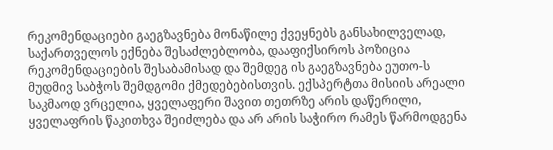რეკომენდაციები გაეგზავნება მონაწილე ქვეყნებს განსახილველად, საქართველოს ექნება შესაძლებლობა, დააფიქსიროს პოზიცია რეკომენდაციების შესაბამისად და შემდეგ ის გაეგზავნება ეუთო-ს მუდმივ საბჭოს შემდგომი ქმედებებისთვის. ექსპერტთა მისიის არეალი საკმაოდ ვრცელია, ყველაფერი შავით თეთრზე არის დაწერილი, ყველაფრის წაკითხვა შეიძლება და არ არის საჭირო რამეს წარმოდგენა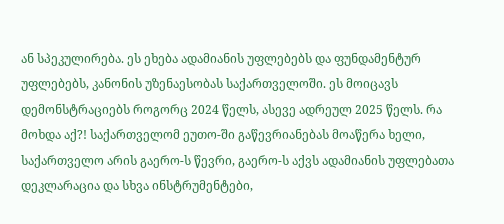ან სპეკულირება. ეს ეხება ადამიანის უფლებებს და ფუნდამენტურ უფლებებს, კანონის უზენაესობას საქართველოში. ეს მოიცავს დემონსტრაციებს როგორც 2024 წელს, ასევე ადრეულ 2025 წელს. რა მოხდა აქ?! საქართველომ ეუთო-ში გაწევრიანებას მოაწერა ხელი, საქართველო არის გაერო-ს წევრი, გაერო-ს აქვს ადამიანის უფლებათა დეკლარაცია და სხვა ინსტრუმენტები,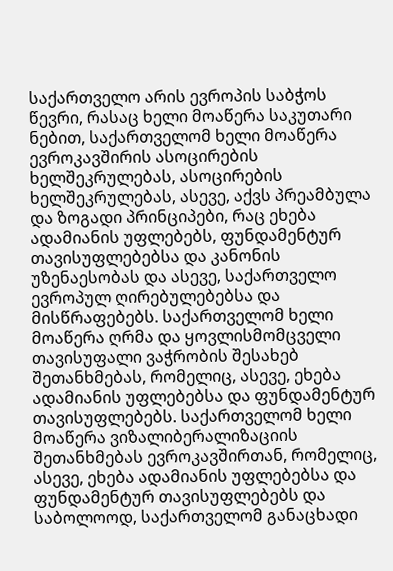საქართველო არის ევროპის საბჭოს წევრი, რასაც ხელი მოაწერა საკუთარი ნებით, საქართველომ ხელი მოაწერა ევროკავშირის ასოცირების ხელშეკრულებას, ასოცირების ხელშეკრულებას, ასევე, აქვს პრეამბულა და ზოგადი პრინციპები, რაც ეხება ადამიანის უფლებებს, ფუნდამენტურ თავისუფლებებსა და კანონის უზენაესობას და ასევე, საქართველო ევროპულ ღირებულებებსა და მისწრაფებებს. საქართველომ ხელი მოაწერა ღრმა და ყოვლისმომცველი თავისუფალი ვაჭრობის შესახებ შეთანხმებას, რომელიც, ასევე, ეხება ადამიანის უფლებებსა და ფუნდამენტურ თავისუფლებებს. საქართველომ ხელი მოაწერა ვიზალიბერალიზაციის შეთანხმებას ევროკავშირთან, რომელიც, ასევე, ეხება ადამიანის უფლებებსა და ფუნდამენტურ თავისუფლებებს და საბოლოოდ, საქართველომ განაცხადი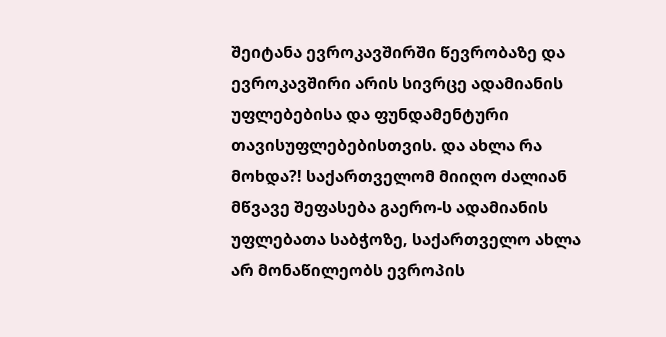შეიტანა ევროკავშირში წევრობაზე და ევროკავშირი არის სივრცე ადამიანის უფლებებისა და ფუნდამენტური თავისუფლებებისთვის. და ახლა რა მოხდა?! საქართველომ მიიღო ძალიან მწვავე შეფასება გაერო-ს ადამიანის უფლებათა საბჭოზე, საქართველო ახლა არ მონაწილეობს ევროპის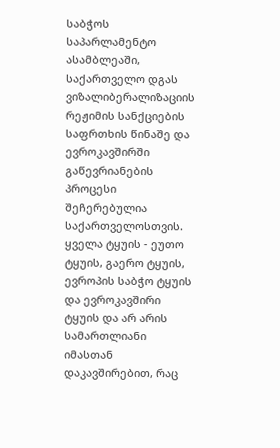საბჭოს საპარლამენტო ასამბლეაში, საქართველო დგას ვიზალიბერალიზაციის რეჟიმის სანქციების საფრთხის წინაშე და ევროკავშირში გაწევრიანების პროცესი შეჩერებულია საქართველოსთვის. ყველა ტყუის - ეუთო ტყუის, გაერო ტყუის, ევროპის საბჭო ტყუის და ევროკავშირი ტყუის და არ არის სამართლიანი იმასთან დაკავშირებით, რაც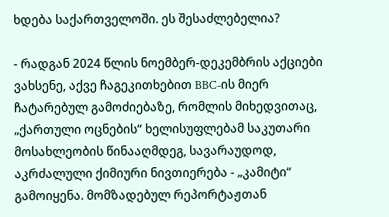ხდება საქართველოში. ეს შესაძლებელია?

- რადგან 2024 წლის ნოემბერ-დეკემბრის აქციები ვახსენე, აქვე ჩაგეკითხებით BBC-ის მიერ ჩატარებულ გამოძიებაზე, რომლის მიხედვითაც, „ქართული ოცნების“ ხელისუფლებამ საკუთარი მოსახლეობის წინააღმდეგ, სავარაუდოდ, აკრძალული ქიმიური ნივთიერება - „კამიტი“ გამოიყენა. მომზადებულ რეპორტაჟთან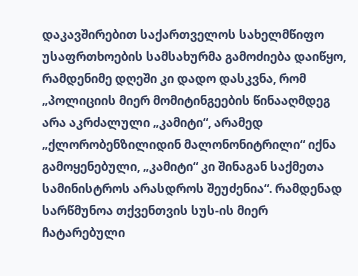დაკავშირებით საქართველოს სახელმწიფო უსაფრთხოების სამსახურმა გამოძიება დაიწყო, რამდენიმე დღეში კი დადო დასკვნა, რომ „პოლიციის მიერ მომიტინგეების წინააღმდეგ არა აკრძალული „კამიტი“, არამედ „ქლორობენზილიდინ მალონონიტრილი“ იქნა გამოყენებული, „კამიტი“ კი შინაგან საქმეთა სამინისტროს არასდროს შეუძენია“. რამდენად სარწმუნოა თქვენთვის სუს-ის მიერ ჩატარებული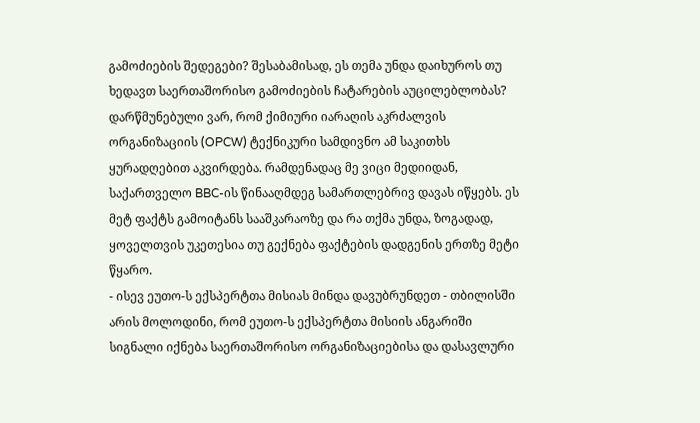გამოძიების შედეგები? შესაბამისად, ეს თემა უნდა დაიხუროს თუ ხედავთ საერთაშორისო გამოძიების ჩატარების აუცილებლობას?
დარწმუნებული ვარ, რომ ქიმიური იარაღის აკრძალვის ორგანიზაციის (OPCW) ტექნიკური სამდივნო ამ საკითხს ყურადღებით აკვირდება. რამდენადაც მე ვიცი მედიიდან, საქართველო BBC-ის წინააღმდეგ სამართლებრივ დავას იწყებს. ეს მეტ ფაქტს გამოიტანს სააშკარაოზე და რა თქმა უნდა, ზოგადად, ყოველთვის უკეთესია თუ გექნება ფაქტების დადგენის ერთზე მეტი წყარო.
- ისევ ეუთო-ს ექსპერტთა მისიას მინდა დავუბრუნდეთ - თბილისში არის მოლოდინი, რომ ეუთო-ს ექსპერტთა მისიის ანგარიში სიგნალი იქნება საერთაშორისო ორგანიზაციებისა და დასავლური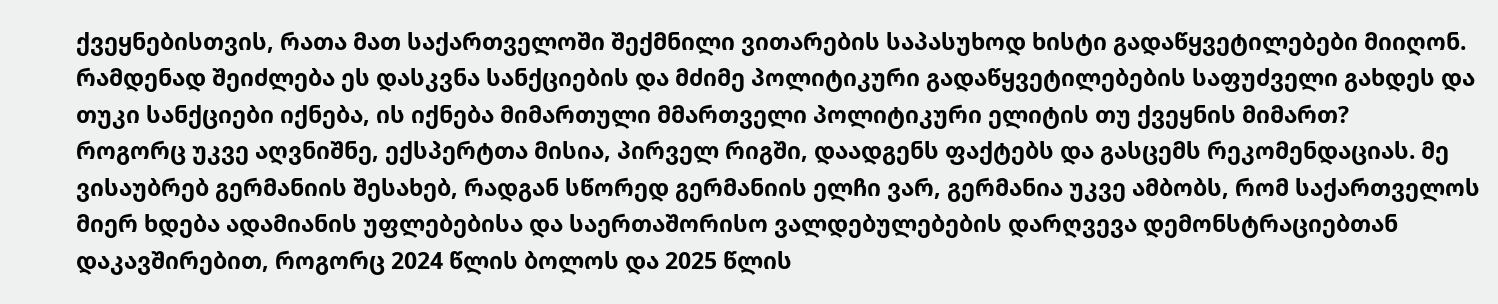ქვეყნებისთვის, რათა მათ საქართველოში შექმნილი ვითარების საპასუხოდ ხისტი გადაწყვეტილებები მიიღონ. რამდენად შეიძლება ეს დასკვნა სანქციების და მძიმე პოლიტიკური გადაწყვეტილებების საფუძველი გახდეს და თუკი სანქციები იქნება, ის იქნება მიმართული მმართველი პოლიტიკური ელიტის თუ ქვეყნის მიმართ?
როგორც უკვე აღვნიშნე, ექსპერტთა მისია, პირველ რიგში, დაადგენს ფაქტებს და გასცემს რეკომენდაციას. მე ვისაუბრებ გერმანიის შესახებ, რადგან სწორედ გერმანიის ელჩი ვარ, გერმანია უკვე ამბობს, რომ საქართველოს მიერ ხდება ადამიანის უფლებებისა და საერთაშორისო ვალდებულებების დარღვევა დემონსტრაციებთან დაკავშირებით, როგორც 2024 წლის ბოლოს და 2025 წლის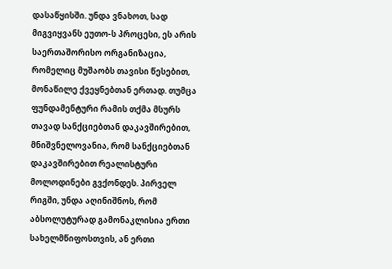დასაწყისში. უნდა ვნახოთ, სად მიგვიყვანს ეუთო-ს პროცესი, ეს არის საერთაშორისო ორგანიზაცია, რომელიც მუშაობს თავისი წესებით, მონაწილე ქვეყნებთან ერთად. თუმცა ფუნდამენტური რამის თქმა მსურს თავად სანქციებთან დაკავშირებით, მნიშვნელოვანია, რომ სანქციებთან დაკავშირებით რეალისტური მოლოდინები გვქონდეს. პირველ რიგში, უნდა აღინიშნოს, რომ აბსოლუტურად გამონაკლისია ერთი სახელმწიფოსთვის, ან ერთი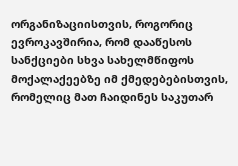ორგანიზაციისთვის, როგორიც ევროკავშირია, რომ დააწესოს სანქციები სხვა სახელმწიფოს მოქალაქეებზე იმ ქმედებებისთვის, რომელიც მათ ჩაიდინეს საკუთარ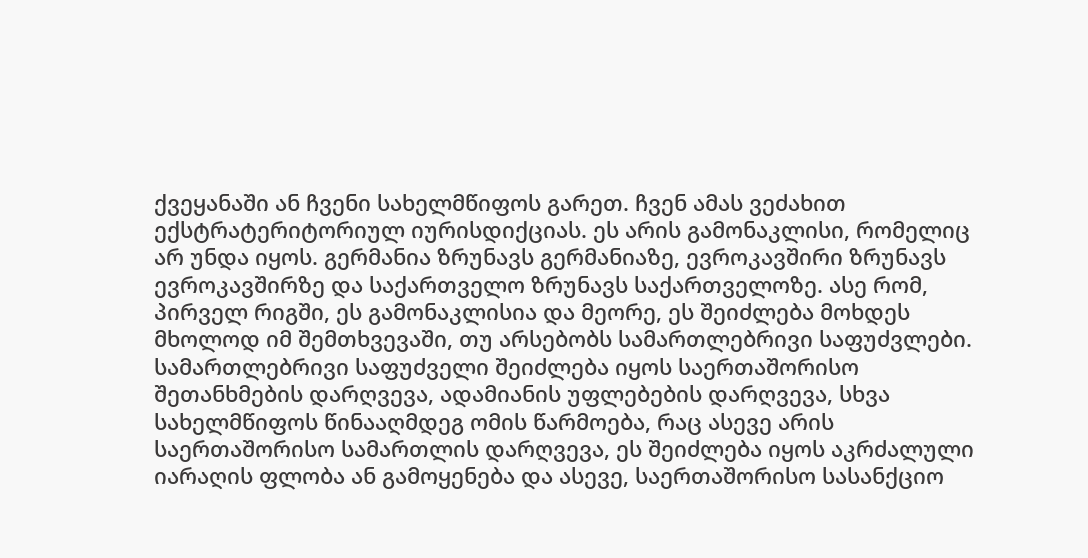ქვეყანაში ან ჩვენი სახელმწიფოს გარეთ. ჩვენ ამას ვეძახით ექსტრატერიტორიულ იურისდიქციას. ეს არის გამონაკლისი, რომელიც არ უნდა იყოს. გერმანია ზრუნავს გერმანიაზე, ევროკავშირი ზრუნავს ევროკავშირზე და საქართველო ზრუნავს საქართველოზე. ასე რომ, პირველ რიგში, ეს გამონაკლისია და მეორე, ეს შეიძლება მოხდეს მხოლოდ იმ შემთხვევაში, თუ არსებობს სამართლებრივი საფუძვლები. სამართლებრივი საფუძველი შეიძლება იყოს საერთაშორისო შეთანხმების დარღვევა, ადამიანის უფლებების დარღვევა, სხვა სახელმწიფოს წინააღმდეგ ომის წარმოება, რაც ასევე არის საერთაშორისო სამართლის დარღვევა, ეს შეიძლება იყოს აკრძალული იარაღის ფლობა ან გამოყენება და ასევე, საერთაშორისო სასანქციო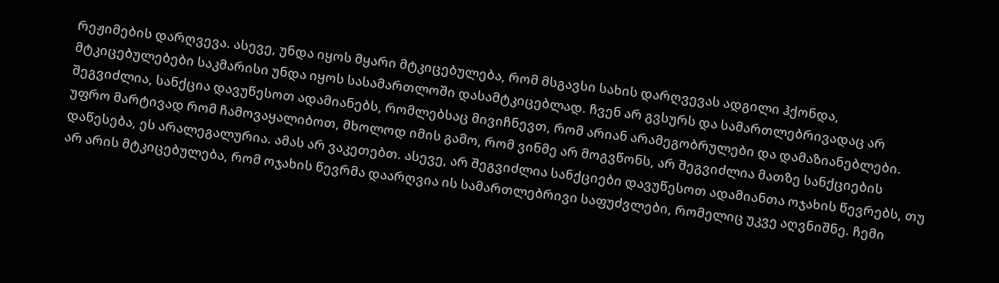რეჟიმების დარღვევა. ასევე, უნდა იყოს მყარი მტკიცებულება, რომ მსგავსი სახის დარღვევას ადგილი ჰქონდა, მტკიცებულებები საკმარისი უნდა იყოს სასამართლოში დასამტკიცებლად. ჩვენ არ გვსურს და სამართლებრივადაც არ შეგვიძლია, სანქცია დავუწესოთ ადამიანებს, რომლებსაც მივიჩნევთ, რომ არიან არამეგობრულები და დამაზიანებლები. უფრო მარტივად რომ ჩამოვაყალიბოთ, მხოლოდ იმის გამო, რომ ვინმე არ მოგვწონს, არ შეგვიძლია მათზე სანქციების დაწესება, ეს არალეგალურია. ამას არ ვაკეთებთ. ასევე, არ შეგვიძლია სანქციები დავუწესოთ ადამიანთა ოჯახის წევრებს, თუ არ არის მტკიცებულება, რომ ოჯახის წევრმა დაარღვია ის სამართლებრივი საფუძვლები, რომელიც უკვე აღვნიშნე. ჩემი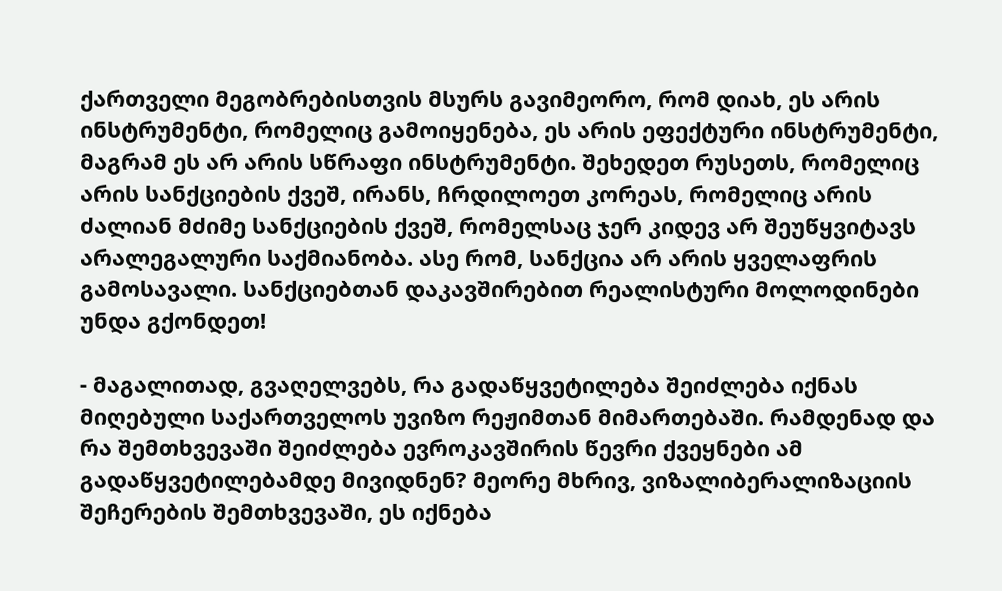ქართველი მეგობრებისთვის მსურს გავიმეორო, რომ დიახ, ეს არის ინსტრუმენტი, რომელიც გამოიყენება, ეს არის ეფექტური ინსტრუმენტი, მაგრამ ეს არ არის სწრაფი ინსტრუმენტი. შეხედეთ რუსეთს, რომელიც არის სანქციების ქვეშ, ირანს, ჩრდილოეთ კორეას, რომელიც არის ძალიან მძიმე სანქციების ქვეშ, რომელსაც ჯერ კიდევ არ შეუწყვიტავს არალეგალური საქმიანობა. ასე რომ, სანქცია არ არის ყველაფრის გამოსავალი. სანქციებთან დაკავშირებით რეალისტური მოლოდინები უნდა გქონდეთ!

- მაგალითად, გვაღელვებს, რა გადაწყვეტილება შეიძლება იქნას მიღებული საქართველოს უვიზო რეჟიმთან მიმართებაში. რამდენად და რა შემთხვევაში შეიძლება ევროკავშირის წევრი ქვეყნები ამ გადაწყვეტილებამდე მივიდნენ? მეორე მხრივ, ვიზალიბერალიზაციის შეჩერების შემთხვევაში, ეს იქნება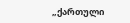„ქართული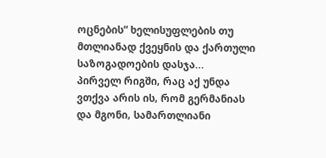ოცნების“ ხელისუფლების თუ მთლიანად ქვეყნის და ქართული საზოგადოების დასჯა...
პირველ რიგში, რაც აქ უნდა ვთქვა არის ის, რომ გერმანიას და მგონი, სამართლიანი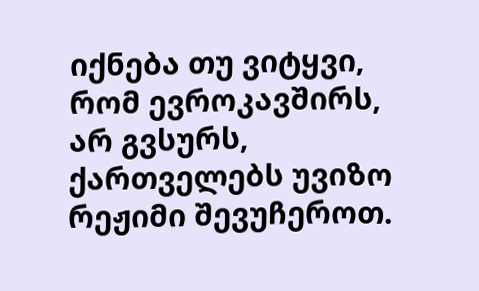იქნება თუ ვიტყვი, რომ ევროკავშირს, არ გვსურს, ქართველებს უვიზო რეჟიმი შევუჩეროთ.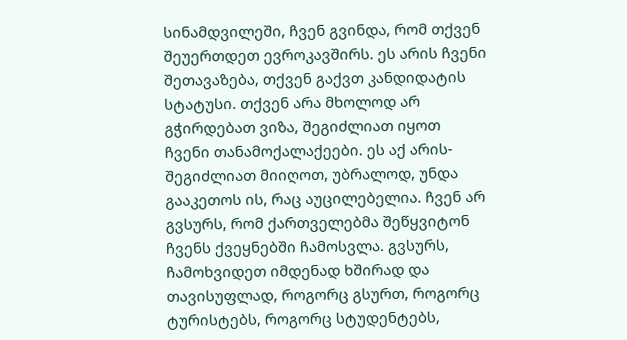სინამდვილეში, ჩვენ გვინდა, რომ თქვენ შეუერთდეთ ევროკავშირს. ეს არის ჩვენი შეთავაზება, თქვენ გაქვთ კანდიდატის სტატუსი. თქვენ არა მხოლოდ არ გჭირდებათ ვიზა, შეგიძლიათ იყოთ ჩვენი თანამოქალაქეები. ეს აქ არის- შეგიძლიათ მიიღოთ, უბრალოდ, უნდა გააკეთოს ის, რაც აუცილებელია. ჩვენ არ გვსურს, რომ ქართველებმა შეწყვიტონ ჩვენს ქვეყნებში ჩამოსვლა. გვსურს, ჩამოხვიდეთ იმდენად ხშირად და თავისუფლად, როგორც გსურთ, როგორც ტურისტებს, როგორც სტუდენტებს,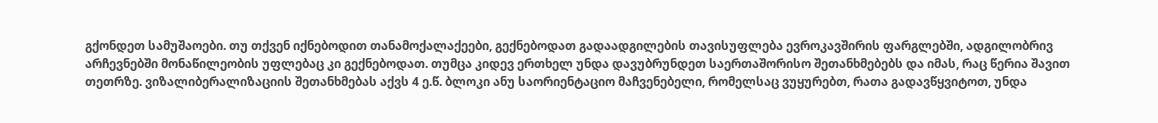გქონდეთ სამუშაოები. თუ თქვენ იქნებოდით თანამოქალაქეები, გექნებოდათ გადაადგილების თავისუფლება ევროკავშირის ფარგლებში, ადგილობრივ არჩევნებში მონაწილეობის უფლებაც კი გექნებოდათ. თუმცა კიდევ ერთხელ უნდა დავუბრუნდეთ საერთაშორისო შეთანხმებებს და იმას, რაც წერია შავით თეთრზე. ვიზალიბერალიზაციის შეთანხმებას აქვს 4 ე.წ. ბლოკი ანუ საორიენტაციო მაჩვენებელი, რომელსაც ვუყურებთ, რათა გადავწყვიტოთ, უნდა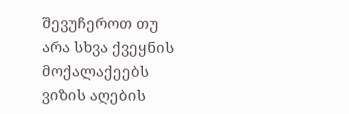შევუჩეროთ თუ არა სხვა ქვეყნის მოქალაქეებს ვიზის აღების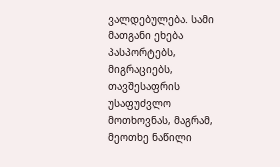ვალდებულება. სამი მათგანი ეხება პასპორტებს, მიგრაციებს, თავშესაფრის უსაფუძვლო მოთხოვნას, მაგრამ, მეოთხე ნაწილი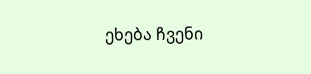ეხება ჩვენი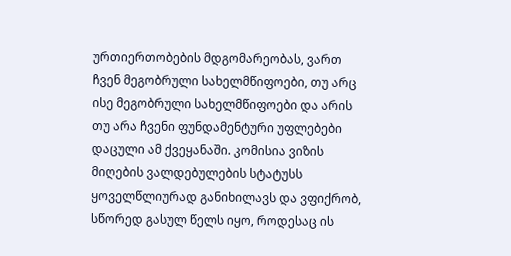ურთიერთობების მდგომარეობას, ვართ ჩვენ მეგობრული სახელმწიფოები, თუ არც ისე მეგობრული სახელმწიფოები და არის თუ არა ჩვენი ფუნდამენტური უფლებები დაცული ამ ქვეყანაში. კომისია ვიზის მიღების ვალდებულების სტატუსს ყოველწლიურად განიხილავს და ვფიქრობ, სწორედ გასულ წელს იყო, როდესაც ის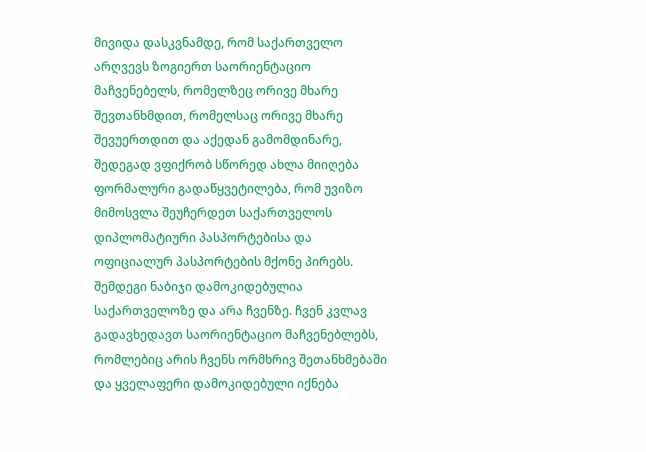მივიდა დასკვნამდე, რომ საქართველო არღვევს ზოგიერთ საორიენტაციო მაჩვენებელს, რომელზეც ორივე მხარე შევთანხმდით, რომელსაც ორივე მხარე შევუერთდით და აქედან გამომდინარე, შედეგად ვფიქრობ სწორედ ახლა მიიღება ფორმალური გადაწყვეტილება, რომ უვიზო მიმოსვლა შეუჩერდეთ საქართველოს დიპლომატიური პასპორტებისა და ოფიციალურ პასპორტების მქონე პირებს. შემდეგი ნაბიჯი დამოკიდებულია საქართველოზე და არა ჩვენზე. ჩვენ კვლავ გადავხედავთ საორიენტაციო მაჩვენებლებს, რომლებიც არის ჩვენს ორმხრივ შეთანხმებაში და ყველაფერი დამოკიდებული იქნება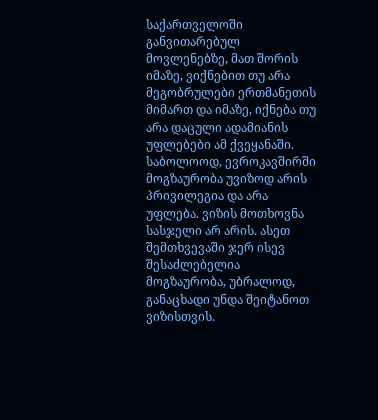საქართველოში განვითარებულ მოვლენებზე, მათ შორის იმაზე, ვიქნებით თუ არა მეგობრულები ერთმანეთის მიმართ და იმაზე, იქნება თუ არა დაცული ადამიანის უფლებები ამ ქვეყანაში. საბოლოოდ, ევროკავშირში მოგზაურობა უვიზოდ არის პრივილეგია და არა უფლება. ვიზის მოთხოვნა სასჯელი არ არის. ასეთ შემთხვევაში ჯერ ისევ შესაძლებელია მოგზაურობა, უბრალოდ, განაცხადი უნდა შეიტანოთ ვიზისთვის.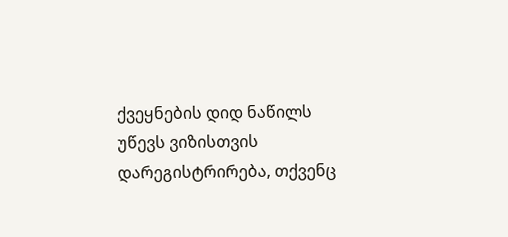ქვეყნების დიდ ნაწილს უწევს ვიზისთვის დარეგისტრირება, თქვენც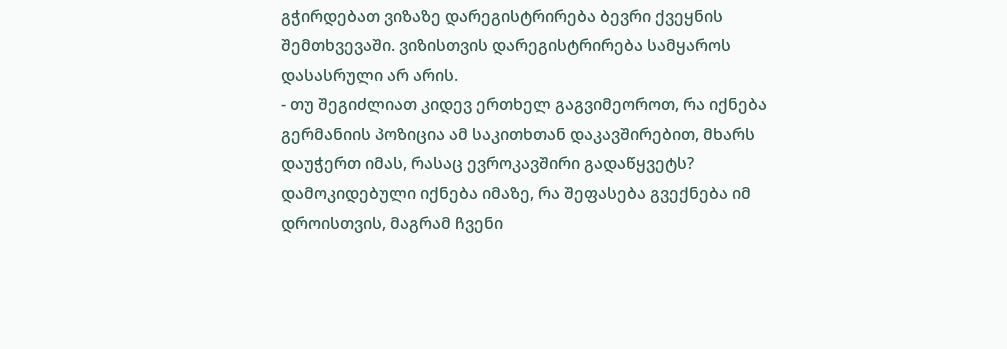გჭირდებათ ვიზაზე დარეგისტრირება ბევრი ქვეყნის შემთხვევაში. ვიზისთვის დარეგისტრირება სამყაროს დასასრული არ არის.
- თუ შეგიძლიათ კიდევ ერთხელ გაგვიმეოროთ, რა იქნება გერმანიის პოზიცია ამ საკითხთან დაკავშირებით, მხარს დაუჭერთ იმას, რასაც ევროკავშირი გადაწყვეტს?
დამოკიდებული იქნება იმაზე, რა შეფასება გვექნება იმ დროისთვის, მაგრამ ჩვენი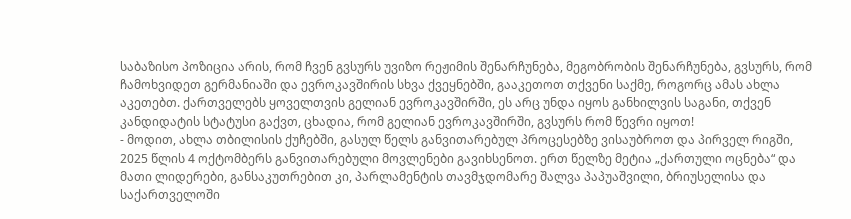საბაზისო პოზიცია არის, რომ ჩვენ გვსურს უვიზო რეჟიმის შენარჩუნება, მეგობრობის შენარჩუნება, გვსურს, რომ ჩამოხვიდეთ გერმანიაში და ევროკავშირის სხვა ქვეყნებში, გააკეთოთ თქვენი საქმე, როგორც ამას ახლა აკეთებთ. ქართველებს ყოველთვის გელიან ევროკავშირში, ეს არც უნდა იყოს განხილვის საგანი, თქვენ კანდიდატის სტატუსი გაქვთ, ცხადია, რომ გელიან ევროკავშირში, გვსურს რომ წევრი იყოთ!
- მოდით, ახლა თბილისის ქუჩებში, გასულ წელს განვითარებულ პროცესებზე ვისაუბროთ და პირველ რიგში, 2025 წლის 4 ოქტომბერს განვითარებული მოვლენები გავიხსენოთ. ერთ წელზე მეტია „ქართული ოცნება“ და მათი ლიდერები, განსაკუთრებით კი, პარლამენტის თავმჯდომარე შალვა პაპუაშვილი, ბრიუსელისა და საქართველოში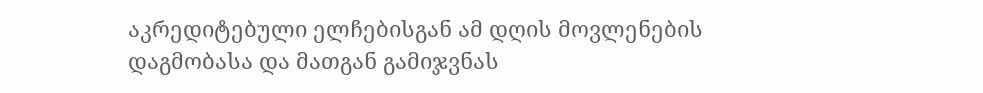აკრედიტებული ელჩებისგან ამ დღის მოვლენების დაგმობასა და მათგან გამიჯვნას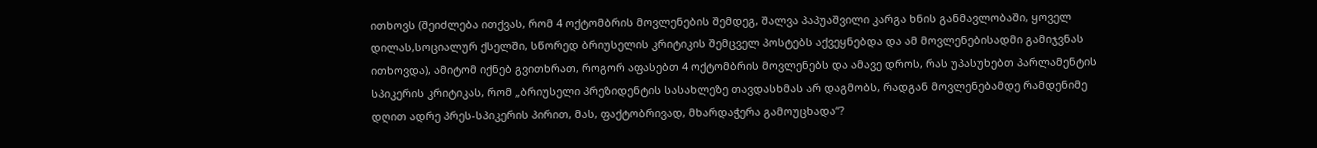ითხოვს (შეიძლება ითქვას, რომ 4 ოქტომბრის მოვლენების შემდეგ, შალვა პაპუაშვილი კარგა ხნის განმავლობაში, ყოველ დილას,სოციალურ ქსელში, სწორედ ბრიუსელის კრიტიკის შემცველ პოსტებს აქვეყნებდა და ამ მოვლენებისადმი გამიჯვნას ითხოვდა), ამიტომ იქნებ გვითხრათ, როგორ აფასებთ 4 ოქტომბრის მოვლენებს და ამავე დროს, რას უპასუხებთ პარლამენტის სპიკერის კრიტიკას, რომ „ბრიუსელი პრეზიდენტის სასახლეზე თავდასხმას არ დაგმობს, რადგან მოვლენებამდე რამდენიმე დღით ადრე პრეს-სპიკერის პირით, მას, ფაქტობრივად, მხარდაჭერა გამოუცხადა“?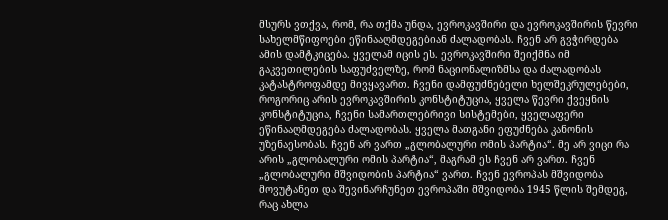მსურს ვთქვა, რომ, რა თქმა უნდა, ევროკავშირი და ევროკავშირის წევრი სახელმწიფოები ეწინააღმდეგებიან ძალადობას. ჩვენ არ გვჭირდება ამის დამტკიცება. ყველამ იცის ეს. ევროკავშირი შეიქმნა იმ გაკვეთილების საფუძველზე, რომ ნაციონალიზმსა და ძალადობას კატასტროფამდე მივყავართ. ჩვენი დამფუძნებელი ხელშეკრულებები, როგორიც არის ევროკავშირის კონსტიტუცია, ყველა წევრი ქვეყნის კონსტიტუცია, ჩვენი სამართლებრივი სისტემები, ყველაფერი ეწინააღმდეგება ძალადობას. ყველა მათგანი ეფუძნება კანონის უზენაესობას. ჩვენ არ ვართ „გლობალური ომის პარტია“. მე არ ვიცი რა არის „გლობალური ომის პარტია“, მაგრამ ეს ჩვენ არ ვართ. ჩვენ „გლობალური მშვიდობის პარტია“ ვართ. ჩვენ ევროპას მშვიდობა მოვუტანეთ და შევინარჩუნეთ ევროპაში მშვიდობა 1945 წლის შემდეგ, რაც ახლა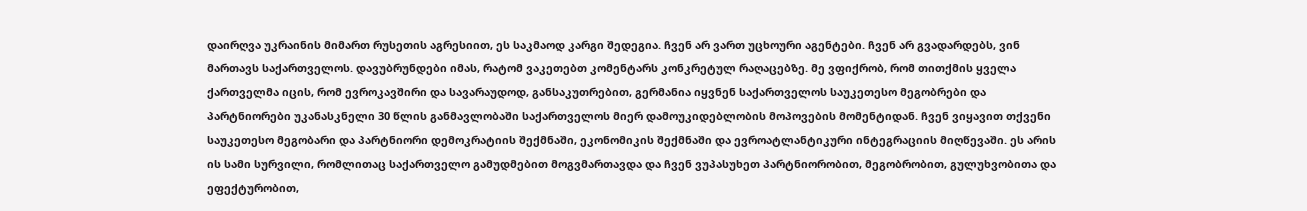დაირღვა უკრაინის მიმართ რუსეთის აგრესიით, ეს საკმაოდ კარგი შედეგია. ჩვენ არ ვართ უცხოური აგენტები. ჩვენ არ გვადარდებს, ვინ მართავს საქართველოს. დავუბრუნდები იმას, რატომ ვაკეთებთ კომენტარს კონკრეტულ რაღაცებზე. მე ვფიქრობ, რომ თითქმის ყველა ქართველმა იცის, რომ ევროკავშირი და სავარაუდოდ, განსაკუთრებით, გერმანია იყვნენ საქართველოს საუკეთესო მეგობრები და პარტნიორები უკანასკნელი 30 წლის განმავლობაში საქართველოს მიერ დამოუკიდებლობის მოპოვების მომენტიდან. ჩვენ ვიყავით თქვენი საუკეთესო მეგობარი და პარტნიორი დემოკრატიის შექმნაში, ეკონომიკის შექმნაში და ევროატლანტიკური ინტეგრაციის მიღწევაში. ეს არის ის სამი სურვილი, რომლითაც საქართველო გამუდმებით მოგვმართავდა და ჩვენ ვუპასუხეთ პარტნიორობით, მეგობრობით, გულუხვობითა და ეფექტურობით,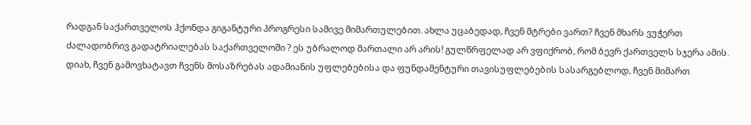რადგან საქართველოს ჰქონდა გიგანტური პროგრესი სამივე მიმართულებით. ახლა უცაბედად, ჩვენ მტრები ვართ? ჩვენ მხარს ვუჭერთ ძალადობრივ გადატრიალებას საქართველოში ? ეს უბრალოდ მართალი არ არის! გულწრფელად არ ვფიქრობ, რომ ბევრ ქართველს სჯერა ამის. დიახ, ჩვენ გამოვხატავთ ჩვენს მოსაზრებას ადამიანის უფლებებისა და ფუნდამენტური თავისუფლებების სასარგებლოდ, ჩვენ მიმართ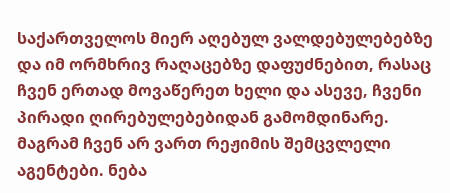საქართველოს მიერ აღებულ ვალდებულებებზე და იმ ორმხრივ რაღაცებზე დაფუძნებით, რასაც ჩვენ ერთად მოვაწერეთ ხელი და ასევე, ჩვენი პირადი ღირებულებებიდან გამომდინარე. მაგრამ ჩვენ არ ვართ რეჟიმის შემცვლელი აგენტები. ნება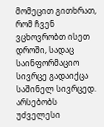მომეცით გითხრათ, რომ ჩვენ ვცხოვრობთ ისეთ დროში, სადაც საინფორმაციო სივრცე გადაიქცა საშინელ სივრცედ. არსებობს უძველესი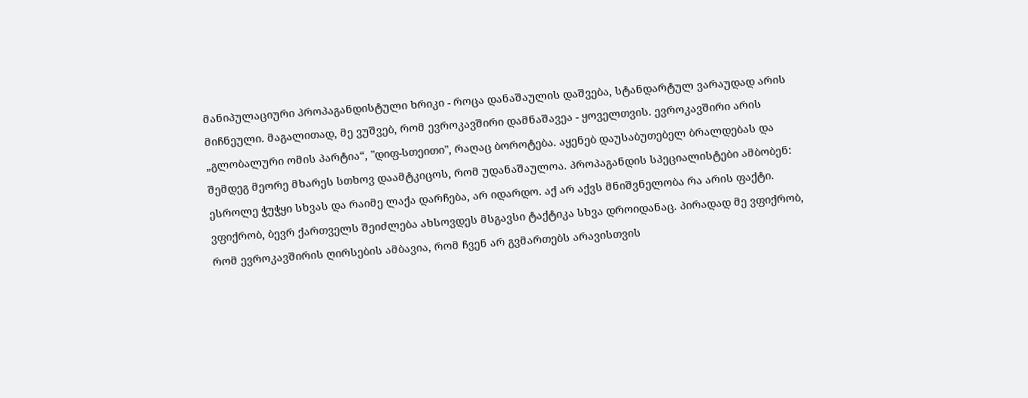მანიპულაციური პროპაგანდისტული ხრიკი - როცა დანაშაულის დაშვება, სტანდარტულ ვარაუდად არის მიჩნეული. მაგალითად, მე ვუშვებ, რომ ევროკავშირი დამნაშავეა - ყოველთვის. ევროკავშირი არის „გლობალური ომის პარტია“, "დიფ-სთეითი", რაღაც ბოროტება. აყენებ დაუსაბუთებელ ბრალდებას და შემდეგ მეორე მხარეს სთხოვ დაამტკიცოს, რომ უდანაშაულოა. პროპაგანდის სპეციალისტები ამბობენ: ესროლე ჭუჭყი სხვას და რაიმე ლაქა დარჩება, არ იდარდო. აქ არ აქვს მნიშვნელობა რა არის ფაქტი. ვფიქრობ, ბევრ ქართველს შეიძლება ახსოვდეს მსგავსი ტაქტიკა სხვა დროიდანაც. პირადად მე ვფიქრობ, რომ ევროკავშირის ღირსების ამბავია, რომ ჩვენ არ გვმართებს არავისთვის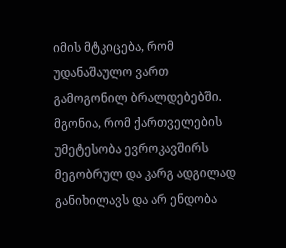იმის მტკიცება, რომ უდანაშაულო ვართ გამოგონილ ბრალდებებში. მგონია, რომ ქართველების უმეტესობა ევროკავშირს მეგობრულ და კარგ ადგილად განიხილავს და არ ენდობა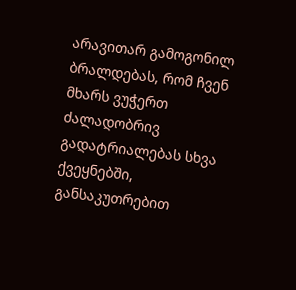არავითარ გამოგონილ ბრალდებას, რომ ჩვენ მხარს ვუჭერთ ძალადობრივ გადატრიალებას სხვა ქვეყნებში, განსაკუთრებით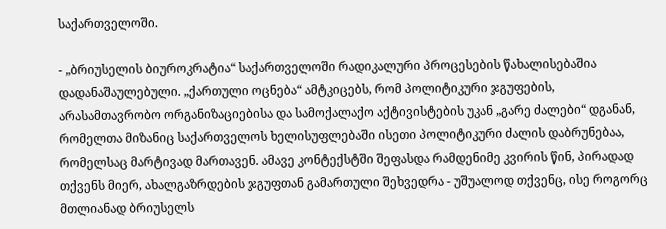საქართველოში.

- „ბრიუსელის ბიუროკრატია“ საქართველოში რადიკალური პროცესების წახალისებაშია დადანაშაულებული. „ქართული ოცნება“ ამტკიცებს, რომ პოლიტიკური ჯგუფების, არასამთავრობო ორგანიზაციებისა და სამოქალაქო აქტივისტების უკან „გარე ძალები“ დგანან, რომელთა მიზანიც საქართველოს ხელისუფლებაში ისეთი პოლიტიკური ძალის დაბრუნებაა, რომელსაც მარტივად მართავენ. ამავე კონტექსტში შეფასდა რამდენიმე კვირის წინ, პირადად თქვენს მიერ, ახალგაზრდების ჯგუფთან გამართული შეხვედრა - უშუალოდ თქვენც, ისე როგორც მთლიანად ბრიუსელს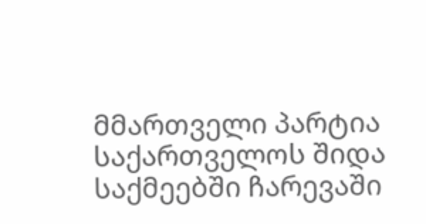მმართველი პარტია საქართველოს შიდა საქმეებში ჩარევაში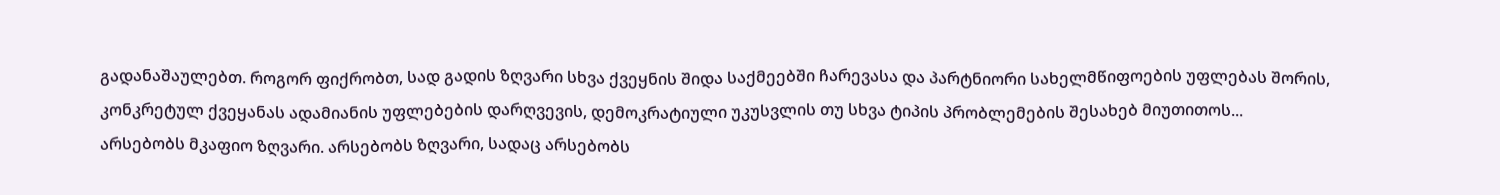გადანაშაულებთ. როგორ ფიქრობთ, სად გადის ზღვარი სხვა ქვეყნის შიდა საქმეებში ჩარევასა და პარტნიორი სახელმწიფოების უფლებას შორის, კონკრეტულ ქვეყანას ადამიანის უფლებების დარღვევის, დემოკრატიული უკუსვლის თუ სხვა ტიპის პრობლემების შესახებ მიუთითოს...
არსებობს მკაფიო ზღვარი. არსებობს ზღვარი, სადაც არსებობს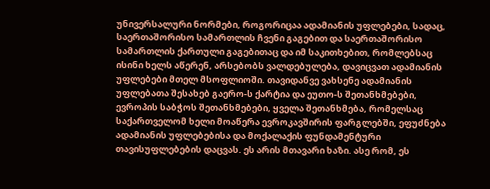უნივერსალური ნორმები, როგორიცაა ადამიანის უფლებები, სადაც, საერთაშორისო სამართლის ჩვენი გაგებით და საერთაშორისო სამართლის ქართული გაგებითაც და იმ საკითხებით, რომლებსაც ისინი ხელს აწერენ, არსებობს ვალდებულება, დავიცვათ ადამიანის უფლებები მთელ მსოფლიოში. თავიდანვე ვახსენე ადამიანის უფლებათა შესახებ გაერო-ს ქარტია და ეუთო-ს შეთანხმებები, ევროპის საბჭოს შეთანხმებები, ყველა შეთანხმება, რომელსაც საქართველომ ხელი მოაწერა ევროკავშირის ფარგლებში, ეფუძნება ადამიანის უფლებებისა და მოქალაქის ფუნდამენტური თავისუფლებების დაცვას. ეს არის მთავარი ხაზი. ასე რომ, ეს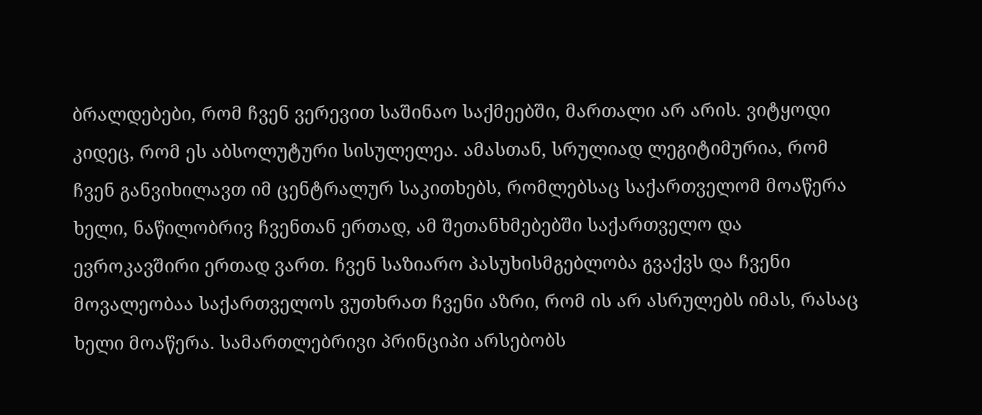ბრალდებები, რომ ჩვენ ვერევით საშინაო საქმეებში, მართალი არ არის. ვიტყოდი კიდეც, რომ ეს აბსოლუტური სისულელეა. ამასთან, სრულიად ლეგიტიმურია, რომ ჩვენ განვიხილავთ იმ ცენტრალურ საკითხებს, რომლებსაც საქართველომ მოაწერა ხელი, ნაწილობრივ ჩვენთან ერთად, ამ შეთანხმებებში საქართველო და ევროკავშირი ერთად ვართ. ჩვენ საზიარო პასუხისმგებლობა გვაქვს და ჩვენი მოვალეობაა საქართველოს ვუთხრათ ჩვენი აზრი, რომ ის არ ასრულებს იმას, რასაც ხელი მოაწერა. სამართლებრივი პრინციპი არსებობს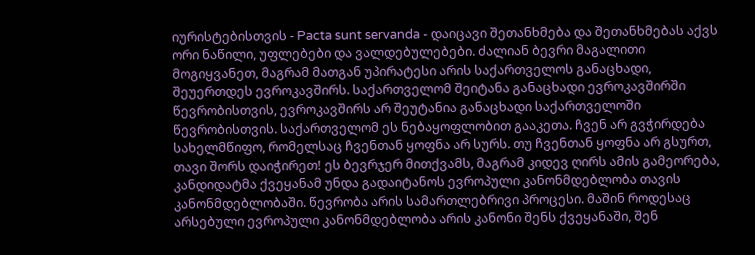იურისტებისთვის - Pacta sunt servanda - დაიცავი შეთანხმება და შეთანხმებას აქვს ორი ნაწილი, უფლებები და ვალდებულებები. ძალიან ბევრი მაგალითი მოგიყვანეთ, მაგრამ მათგან უპირატესი არის საქართველოს განაცხადი, შეუერთდეს ევროკავშირს. საქართველომ შეიტანა განაცხადი ევროკავშირში წევრობისთვის, ევროკავშირს არ შეუტანია განაცხადი საქართველოში წევრობისთვის. საქართველომ ეს ნებაყოფლობით გააკეთა. ჩვენ არ გვჭირდება სახელმწიფო, რომელსაც ჩვენთან ყოფნა არ სურს. თუ ჩვენთან ყოფნა არ გსურთ, თავი შორს დაიჭირეთ! ეს ბევრჯერ მითქვამს, მაგრამ კიდევ ღირს ამის გამეორება, კანდიდატმა ქვეყანამ უნდა გადაიტანოს ევროპული კანონმდებლობა თავის კანონმდებლობაში. წევრობა არის სამართლებრივი პროცესი. მაშინ როდესაც არსებული ევროპული კანონმდებლობა არის კანონი შენს ქვეყანაში, შენ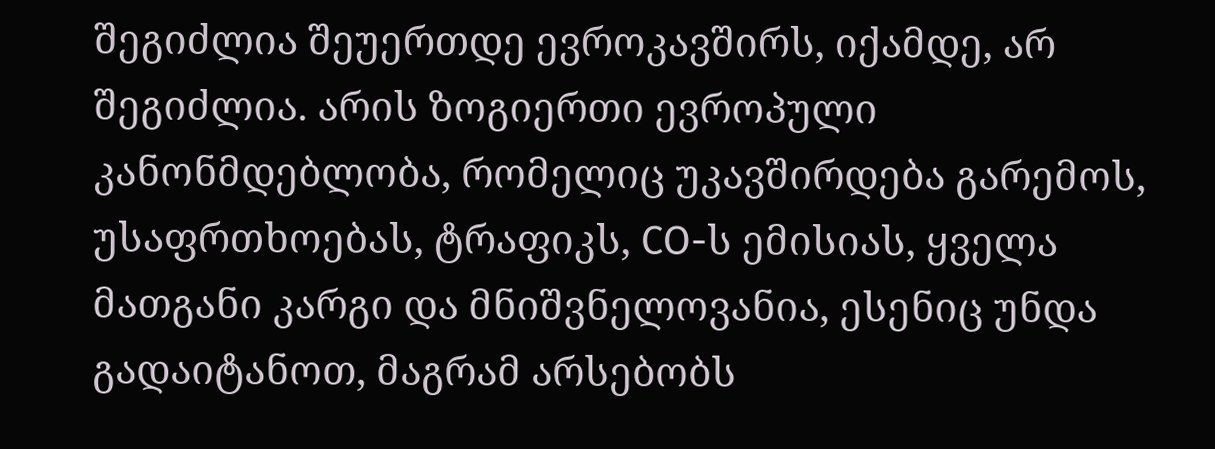შეგიძლია შეუერთდე ევროკავშირს, იქამდე, არ შეგიძლია. არის ზოგიერთი ევროპული კანონმდებლობა, რომელიც უკავშირდება გარემოს, უსაფრთხოებას, ტრაფიკს, CO-ს ემისიას, ყველა მათგანი კარგი და მნიშვნელოვანია, ესენიც უნდა გადაიტანოთ, მაგრამ არსებობს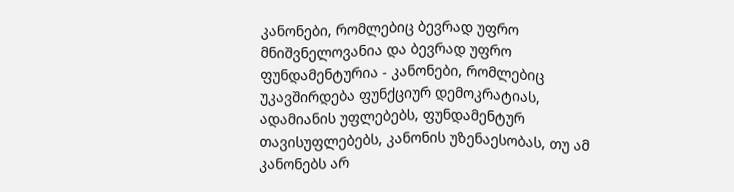კანონები, რომლებიც ბევრად უფრო მნიშვნელოვანია და ბევრად უფრო ფუნდამენტურია - კანონები, რომლებიც უკავშირდება ფუნქციურ დემოკრატიას, ადამიანის უფლებებს, ფუნდამენტურ თავისუფლებებს, კანონის უზენაესობას, თუ ამ კანონებს არ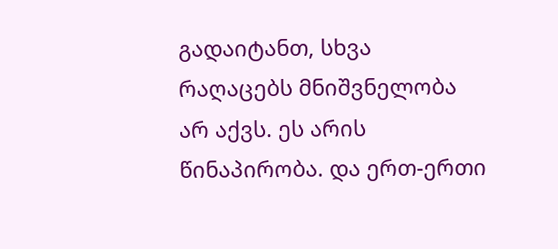გადაიტანთ, სხვა რაღაცებს მნიშვნელობა არ აქვს. ეს არის წინაპირობა. და ერთ-ერთი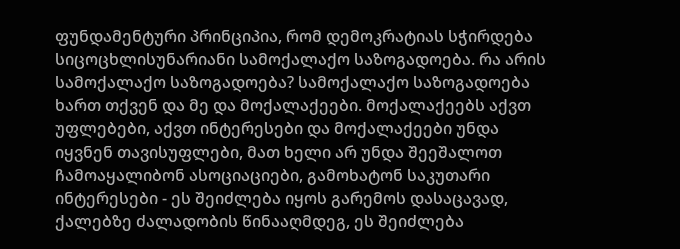ფუნდამენტური პრინციპია, რომ დემოკრატიას სჭირდება სიცოცხლისუნარიანი სამოქალაქო საზოგადოება. რა არის სამოქალაქო საზოგადოება? სამოქალაქო საზოგადოება ხართ თქვენ და მე და მოქალაქეები. მოქალაქეებს აქვთ უფლებები, აქვთ ინტერესები და მოქალაქეები უნდა იყვნენ თავისუფლები, მათ ხელი არ უნდა შეეშალოთ ჩამოაყალიბონ ასოციაციები, გამოხატონ საკუთარი ინტერესები - ეს შეიძლება იყოს გარემოს დასაცავად, ქალებზე ძალადობის წინააღმდეგ, ეს შეიძლება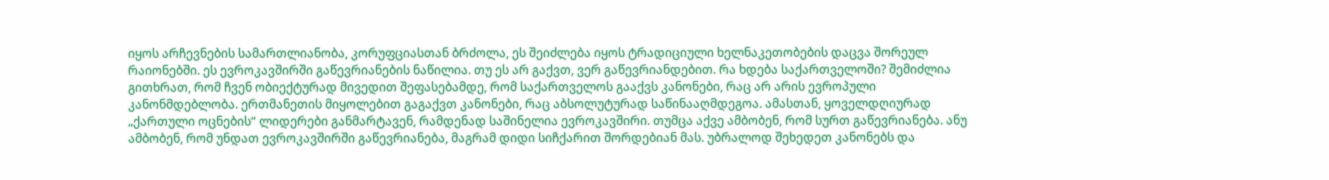იყოს არჩევნების სამართლიანობა, კორუფციასთან ბრძოლა, ეს შეიძლება იყოს ტრადიციული ხელნაკეთობების დაცვა შორეულ რაიონებში. ეს ევროკავშირში გაწევრიანების ნაწილია. თუ ეს არ გაქვთ, ვერ გაწევრიანდებით. რა ხდება საქართველოში? შემიძლია გითხრათ, რომ ჩვენ ობიექტურად მივედით შეფასებამდე, რომ საქართველოს გააქვს კანონები, რაც არ არის ევროპული კანონმდებლობა. ერთმანეთის მიყოლებით გაგაქვთ კანონები, რაც აბსოლუტურად საწინააღმდეგოა. ამასთან, ყოველდღიურად „ქართული ოცნების“ ლიდერები განმარტავენ, რამდენად საშინელია ევროკავშირი. თუმცა აქვე ამბობენ, რომ სურთ გაწევრიანება. ანუ ამბობენ, რომ უნდათ ევროკავშირში გაწევრიანება, მაგრამ დიდი სიჩქარით შორდებიან მას. უბრალოდ შეხედეთ კანონებს და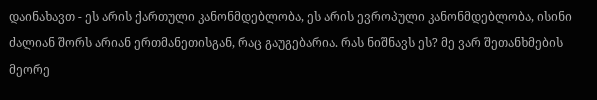დაინახავთ - ეს არის ქართული კანონმდებლობა, ეს არის ევროპული კანონმდებლობა, ისინი ძალიან შორს არიან ერთმანეთისგან, რაც გაუგებარია. რას ნიშნავს ეს? მე ვარ შეთანხმების მეორე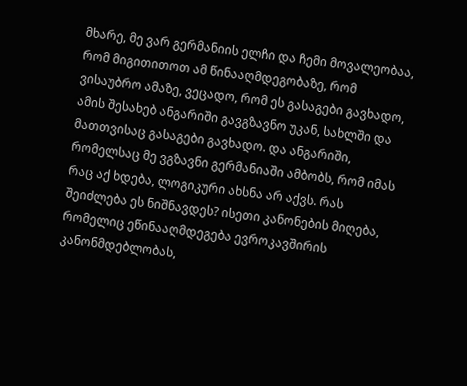მხარე, მე ვარ გერმანიის ელჩი და ჩემი მოვალეობაა, რომ მიგითითოთ ამ წინააღმდეგობაზე, რომ ვისაუბრო ამაზე, ვეცადო, რომ ეს გასაგები გავხადო, ამის შესახებ ანგარიში გავგზავნო უკან, სახლში და მათთვისაც გასაგები გავხადო. და ანგარიში, რომელსაც მე ვგზავნი გერმანიაში ამბობს, რომ იმას რაც აქ ხდება, ლოგიკური ახსნა არ აქვს. რას შეიძლება ეს ნიშნავდეს? ისეთი კანონების მიღება, რომელიც ეწინააღმდეგება ევროკავშირის კანონმდებლობას,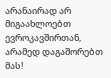არანაირად არ მიგაახლოებთ ევროკავშირთან, არამედ დაგაშორებთ მას!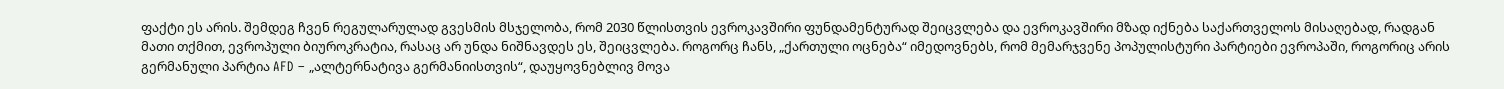ფაქტი ეს არის. შემდეგ ჩვენ რეგულარულად გვესმის მსჯელობა, რომ 2030 წლისთვის ევროკავშირი ფუნდამენტურად შეიცვლება და ევროკავშირი მზად იქნება საქართველოს მისაღებად, რადგან მათი თქმით, ევროპული ბიუროკრატია, რასაც არ უნდა ნიშნავდეს ეს, შეიცვლება. როგორც ჩანს, „ქართული ოცნება“ იმედოვნებს, რომ მემარჯვენე პოპულისტური პარტიები ევროპაში, როგორიც არის გერმანული პარტია AFD – „ალტერნატივა გერმანიისთვის“, დაუყოვნებლივ მოვა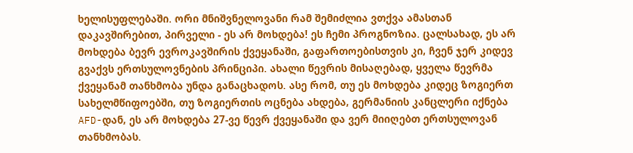ხელისუფლებაში. ორი მნიშვნელოვანი რამ შემიძლია ვთქვა ამასთან დაკავშირებით, პირველი - ეს არ მოხდება! ეს ჩემი პროგნოზია. ცალსახად, ეს არ მოხდება ბევრ ევროკავშირის ქვეყანაში, გაფართოებისთვის კი, ჩვენ ჯერ კიდევ გვაქვს ერთსულოვნების პრინციპი. ახალი წევრის მისაღებად, ყველა წევრმა ქვეყანამ თანხმობა უნდა განაცხადოს. ასე რომ, თუ ეს მოხდება კიდეც ზოგიერთ სახელმწიფოებში, თუ ზოგიერთის ოცნება ახდება, გერმანიის კანცლერი იქნება AFD-დან, ეს არ მოხდება 27-ვე წევრ ქვეყანაში და ვერ მიიღებთ ერთსულოვან თანხმობას.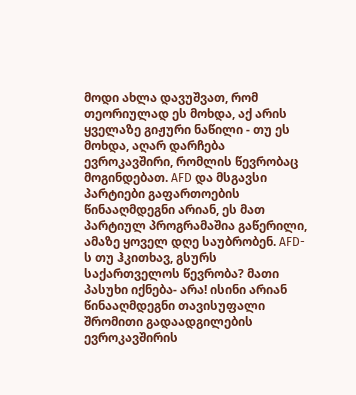მოდი ახლა დავუშვათ, რომ თეორიულად ეს მოხდა, აქ არის ყველაზე გიჟური ნაწილი - თუ ეს მოხდა, აღარ დარჩება ევროკავშირი, რომლის წევრობაც მოგინდებათ. AFD და მსგავსი პარტიები გაფართოების წინააღმდეგნი არიან, ეს მათ პარტიულ პროგრამაშია გაწერილი, ამაზე ყოველ დღე საუბრობენ. AFD-ს თუ ჰკითხავ, გსურს საქართველოს წევრობა? მათი პასუხი იქნება- არა! ისინი არიან წინააღმდეგნი თავისუფალი შრომითი გადაადგილების ევროკავშირის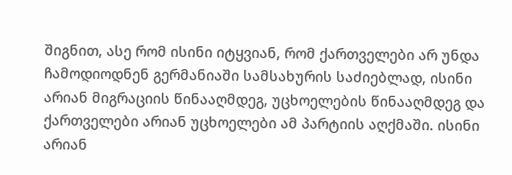შიგნით, ასე რომ ისინი იტყვიან, რომ ქართველები არ უნდა ჩამოდიოდნენ გერმანიაში სამსახურის საძიებლად, ისინი არიან მიგრაციის წინააღმდეგ, უცხოელების წინააღმდეგ და ქართველები არიან უცხოელები ამ პარტიის აღქმაში. ისინი არიან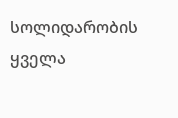სოლიდარობის ყველა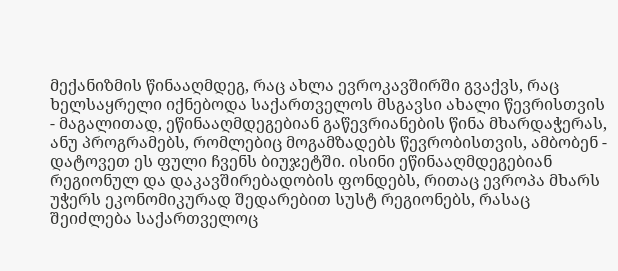მექანიზმის წინააღმდეგ, რაც ახლა ევროკავშირში გვაქვს, რაც ხელსაყრელი იქნებოდა საქართველოს მსგავსი ახალი წევრისთვის - მაგალითად, ეწინააღმდეგებიან გაწევრიანების წინა მხარდაჭერას, ანუ პროგრამებს, რომლებიც მოგამზადებს წევრობისთვის, ამბობენ - დატოვეთ ეს ფული ჩვენს ბიუჯეტში. ისინი ეწინააღმდეგებიან რეგიონულ და დაკავშირებადობის ფონდებს, რითაც ევროპა მხარს უჭერს ეკონომიკურად შედარებით სუსტ რეგიონებს, რასაც შეიძლება საქართველოც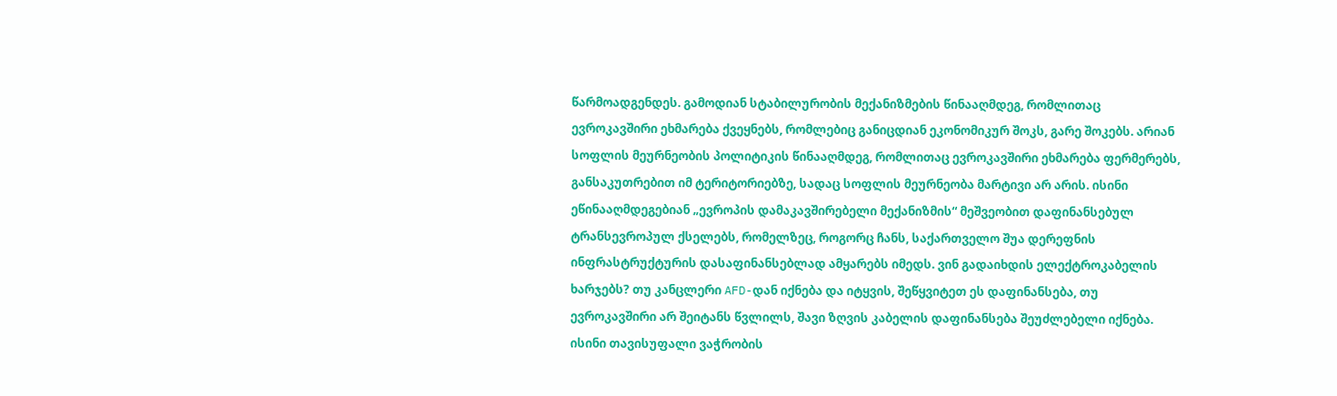წარმოადგენდეს. გამოდიან სტაბილურობის მექანიზმების წინააღმდეგ, რომლითაც ევროკავშირი ეხმარება ქვეყნებს, რომლებიც განიცდიან ეკონომიკურ შოკს, გარე შოკებს. არიან სოფლის მეურნეობის პოლიტიკის წინააღმდეგ, რომლითაც ევროკავშირი ეხმარება ფერმერებს, განსაკუთრებით იმ ტერიტორიებზე, სადაც სოფლის მეურნეობა მარტივი არ არის. ისინი ეწინააღმდეგებიან „ევროპის დამაკავშირებელი მექანიზმის“ მეშვეობით დაფინანსებულ ტრანსევროპულ ქსელებს, რომელზეც, როგორც ჩანს, საქართველო შუა დერეფნის ინფრასტრუქტურის დასაფინანსებლად ამყარებს იმედს. ვინ გადაიხდის ელექტროკაბელის ხარჯებს? თუ კანცლერი AFD-დან იქნება და იტყვის, შეწყვიტეთ ეს დაფინანსება, თუ ევროკავშირი არ შეიტანს წვლილს, შავი ზღვის კაბელის დაფინანსება შეუძლებელი იქნება. ისინი თავისუფალი ვაჭრობის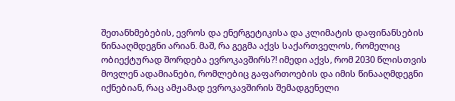შეთანხმებების, ევროს და ენერგეტიკისა და კლიმატის დაფინანსების წინააღმდეგნი არიან. მაშ, რა გეგმა აქვს საქართველოს, რომელიც ობიექტურად შორდება ევროკავშირს?! იმედი აქვს, რომ 2030 წლისთვის მოვლენ ადამიანები, რომლებიც გაფართოების და იმის წინააღმდეგნი იქნებიან, რაც ამჟამად ევროკავშირის შემადგენელი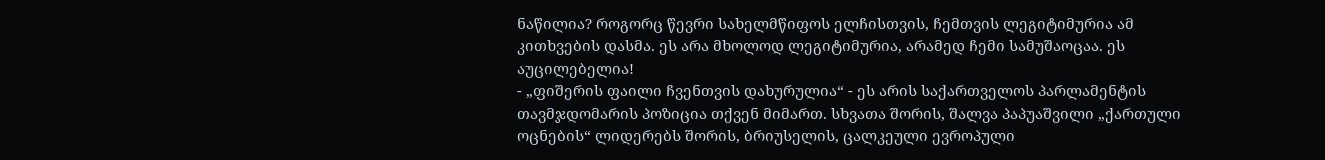ნაწილია? როგორც წევრი სახელმწიფოს ელჩისთვის, ჩემთვის ლეგიტიმურია ამ კითხვების დასმა. ეს არა მხოლოდ ლეგიტიმურია, არამედ ჩემი სამუშაოცაა. ეს აუცილებელია!
- „ფიშერის ფაილი ჩვენთვის დახურულია“ - ეს არის საქართველოს პარლამენტის თავმჯდომარის პოზიცია თქვენ მიმართ. სხვათა შორის, შალვა პაპუაშვილი „ქართული ოცნების“ ლიდერებს შორის, ბრიუსელის, ცალკეული ევროპული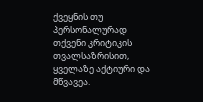ქვეყნის თუ პერსონალურად თქვენი კრიტიკის თვალსაზრისით, ყველაზე აქტიური და მწვავეა.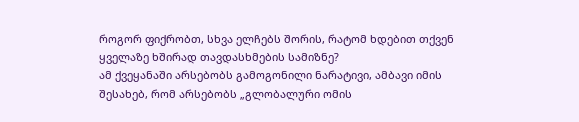როგორ ფიქრობთ, სხვა ელჩებს შორის, რატომ ხდებით თქვენ ყველაზე ხშირად თავდასხმების სამიზნე?
ამ ქვეყანაში არსებობს გამოგონილი ნარატივი, ამბავი იმის შესახებ, რომ არსებობს „გლობალური ომის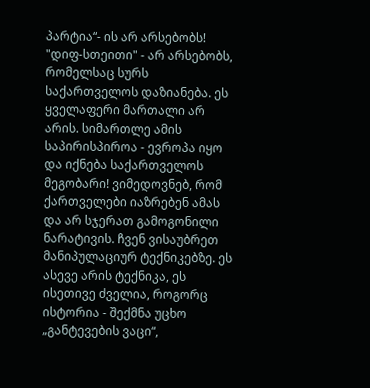პარტია“- ის არ არსებობს! "დიფ-სთეითი" - არ არსებობს, რომელსაც სურს საქართველოს დაზიანება. ეს ყველაფერი მართალი არ არის. სიმართლე ამის საპირისპიროა - ევროპა იყო და იქნება საქართველოს მეგობარი! ვიმედოვნებ, რომ ქართველები იაზრებენ ამას და არ სჯერათ გამოგონილი ნარატივის. ჩვენ ვისაუბრეთ მანიპულაციურ ტექნიკებზე. ეს ასევე არის ტექნიკა, ეს ისეთივე ძველია, როგორც ისტორია - შექმნა უცხო „განტევების ვაცი“,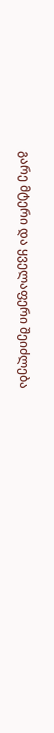გარე მტერი და ყველაფერი შეიძლება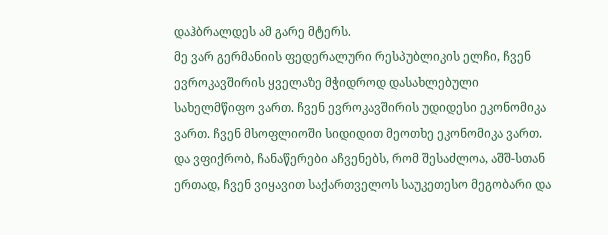დაჰბრალდეს ამ გარე მტერს.
მე ვარ გერმანიის ფედერალური რესპუბლიკის ელჩი, ჩვენ ევროკავშირის ყველაზე მჭიდროდ დასახლებული სახელმწიფო ვართ. ჩვენ ევროკავშირის უდიდესი ეკონომიკა ვართ. ჩვენ მსოფლიოში სიდიდით მეოთხე ეკონომიკა ვართ. და ვფიქრობ, ჩანაწერები აჩვენებს, რომ შესაძლოა, აშშ-სთან ერთად, ჩვენ ვიყავით საქართველოს საუკეთესო მეგობარი და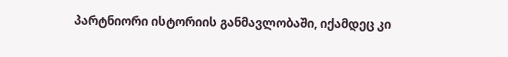პარტნიორი ისტორიის განმავლობაში, იქამდეც კი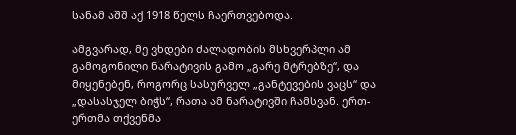სანამ აშშ აქ 1918 წელს ჩაერთვებოდა.

ამგვარად, მე ვხდები ძალადობის მსხვერპლი ამ გამოგონილი ნარატივის გამო „გარე მტრებზე“, და მიყენებენ, როგორც სასურველ „განტევების ვაცს“ და „დასასჯელ ბიჭს“, რათა ამ ნარატივში ჩამსვან. ერთ-ერთმა თქვენმა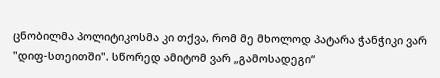ცნობილმა პოლიტიკოსმა კი თქვა, რომ მე მხოლოდ პატარა ჭანჭიკი ვარ "დიფ-სთეითში". სწორედ ამიტომ ვარ „გამოსადეგი“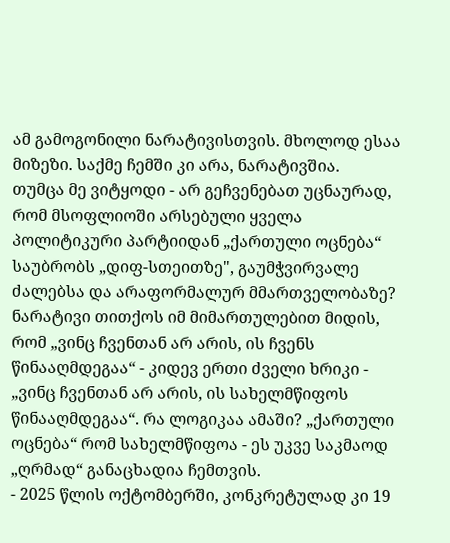ამ გამოგონილი ნარატივისთვის. მხოლოდ ესაა მიზეზი. საქმე ჩემში კი არა, ნარატივშია.
თუმცა მე ვიტყოდი - არ გეჩვენებათ უცნაურად, რომ მსოფლიოში არსებული ყველა პოლიტიკური პარტიიდან „ქართული ოცნება“ საუბრობს „დიფ-სთეითზე", გაუმჭვირვალე ძალებსა და არაფორმალურ მმართველობაზე?
ნარატივი თითქოს იმ მიმართულებით მიდის, რომ „ვინც ჩვენთან არ არის, ის ჩვენს წინააღმდეგაა“ - კიდევ ერთი ძველი ხრიკი - „ვინც ჩვენთან არ არის, ის სახელმწიფოს წინააღმდეგაა“. რა ლოგიკაა ამაში? „ქართული ოცნება“ რომ სახელმწიფოა - ეს უკვე საკმაოდ „ღრმად“ განაცხადია ჩემთვის.
- 2025 წლის ოქტომბერში, კონკრეტულად კი 19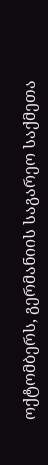ოქტომბერს, გერმანიის საგარეო საქმეთა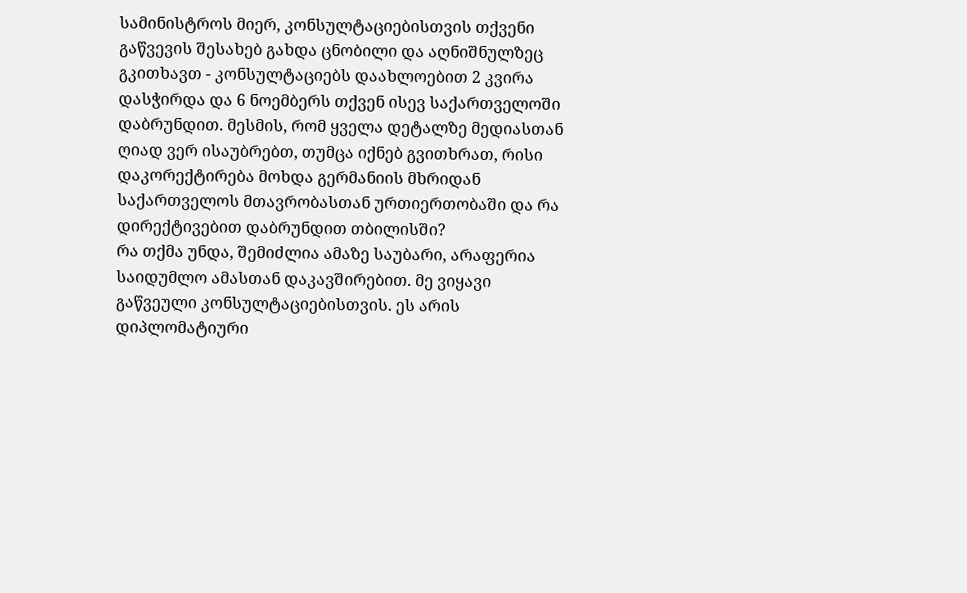სამინისტროს მიერ, კონსულტაციებისთვის თქვენი გაწვევის შესახებ გახდა ცნობილი და აღნიშნულზეც გკითხავთ - კონსულტაციებს დაახლოებით 2 კვირა დასჭირდა და 6 ნოემბერს თქვენ ისევ საქართველოში დაბრუნდით. მესმის, რომ ყველა დეტალზე მედიასთან ღიად ვერ ისაუბრებთ, თუმცა იქნებ გვითხრათ, რისი დაკორექტირება მოხდა გერმანიის მხრიდან საქართველოს მთავრობასთან ურთიერთობაში და რა დირექტივებით დაბრუნდით თბილისში?
რა თქმა უნდა, შემიძლია ამაზე საუბარი, არაფერია საიდუმლო ამასთან დაკავშირებით. მე ვიყავი გაწვეული კონსულტაციებისთვის. ეს არის დიპლომატიური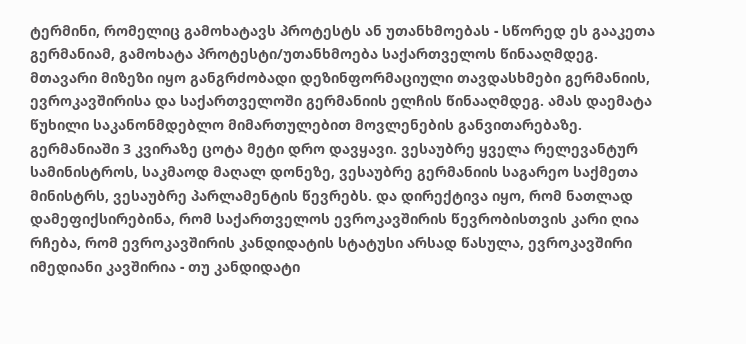ტერმინი, რომელიც გამოხატავს პროტესტს ან უთანხმოებას - სწორედ ეს გააკეთა გერმანიამ, გამოხატა პროტესტი/უთანხმოება საქართველოს წინააღმდეგ. მთავარი მიზეზი იყო განგრძობადი დეზინფორმაციული თავდასხმები გერმანიის, ევროკავშირისა და საქართველოში გერმანიის ელჩის წინააღმდეგ. ამას დაემატა წუხილი საკანონმდებლო მიმართულებით მოვლენების განვითარებაზე. გერმანიაში 3 კვირაზე ცოტა მეტი დრო დავყავი. ვესაუბრე ყველა რელევანტურ სამინისტროს, საკმაოდ მაღალ დონეზე, ვესაუბრე გერმანიის საგარეო საქმეთა მინისტრს, ვესაუბრე პარლამენტის წევრებს. და დირექტივა იყო, რომ ნათლად დამეფიქსირებინა, რომ საქართველოს ევროკავშირის წევრობისთვის კარი ღია რჩება, რომ ევროკავშირის კანდიდატის სტატუსი არსად წასულა, ევროკავშირი იმედიანი კავშირია - თუ კანდიდატი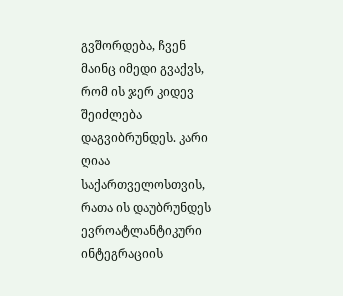გვშორდება, ჩვენ მაინც იმედი გვაქვს, რომ ის ჯერ კიდევ შეიძლება დაგვიბრუნდეს. კარი ღიაა საქართველოსთვის, რათა ის დაუბრუნდეს ევროატლანტიკური ინტეგრაციის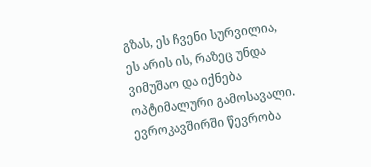გზას, ეს ჩვენი სურვილია, ეს არის ის, რაზეც უნდა ვიმუშაო და იქნება ოპტიმალური გამოსავალი. ევროკავშირში წევრობა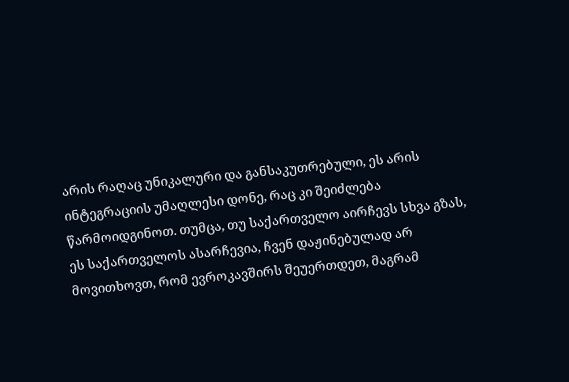არის რაღაც უნიკალური და განსაკუთრებული, ეს არის ინტეგრაციის უმაღლესი დონე, რაც კი შეიძლება წარმოიდგინოთ. თუმცა, თუ საქართველო აირჩევს სხვა გზას, ეს საქართველოს ასარჩევია, ჩვენ დაჟინებულად არ მოვითხოვთ, რომ ევროკავშირს შეუერთდეთ, მაგრამ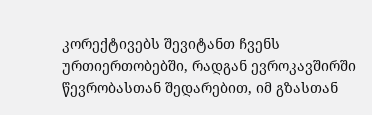კორექტივებს შევიტანთ ჩვენს ურთიერთობებში, რადგან ევროკავშირში წევრობასთან შედარებით, იმ გზასთან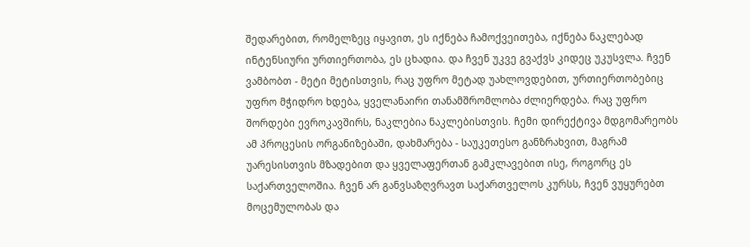შედარებით, რომელზეც იყავით, ეს იქნება ჩამოქვეითება, იქნება ნაკლებად ინტენსიური ურთიერთობა, ეს ცხადია. და ჩვენ უკვე გვაქვს კიდეც უკუსვლა. ჩვენ ვამბობთ - მეტი მეტისთვის, რაც უფრო მეტად უახლოვდებით, ურთიერთობებიც უფრო მჭიდრო ხდება, ყველანაირი თანამშრომლობა ძლიერდება. რაც უფრო შორდები ევროკავშირს, ნაკლებია ნაკლებისთვის. ჩემი დირექტივა მდგომარეობს ამ პროცესის ორგანიზებაში, დახმარება - საუკეთესო განზრახვით, მაგრამ უარესისთვის მზადებით და ყველაფერთან გამკლავებით ისე, როგორც ეს საქართველოშია. ჩვენ არ განვსაზღვრავთ საქართველოს კურსს, ჩვენ ვუყურებთ მოცემულობას და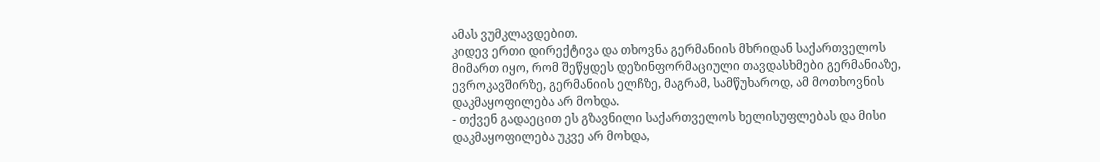ამას ვუმკლავდებით.
კიდევ ერთი დირექტივა და თხოვნა გერმანიის მხრიდან საქართველოს მიმართ იყო, რომ შეწყდეს დეზინფორმაციული თავდასხმები გერმანიაზე, ევროკავშირზე, გერმანიის ელჩზე, მაგრამ, სამწუხაროდ, ამ მოთხოვნის დაკმაყოფილება არ მოხდა.
- თქვენ გადაეცით ეს გზავნილი საქართველოს ხელისუფლებას და მისი დაკმაყოფილება უკვე არ მოხდა,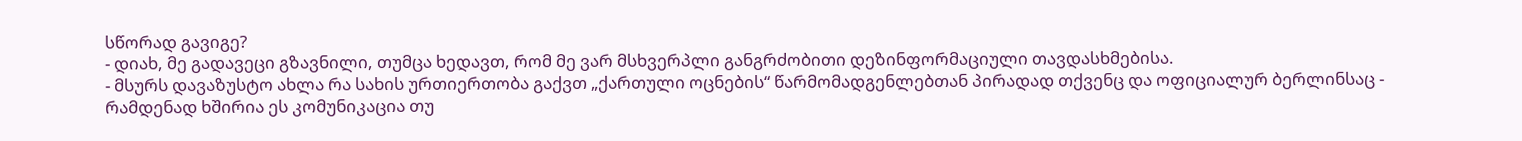სწორად გავიგე?
- დიახ, მე გადავეცი გზავნილი, თუმცა ხედავთ, რომ მე ვარ მსხვერპლი განგრძობითი დეზინფორმაციული თავდასხმებისა.
- მსურს დავაზუსტო ახლა რა სახის ურთიერთობა გაქვთ „ქართული ოცნების“ წარმომადგენლებთან პირადად თქვენც და ოფიციალურ ბერლინსაც - რამდენად ხშირია ეს კომუნიკაცია თუ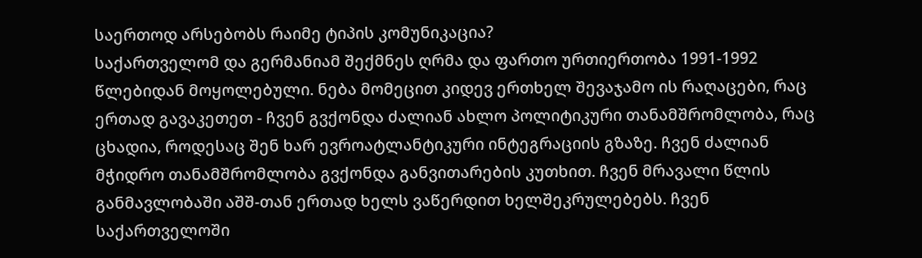საერთოდ არსებობს რაიმე ტიპის კომუნიკაცია?
საქართველომ და გერმანიამ შექმნეს ღრმა და ფართო ურთიერთობა 1991-1992 წლებიდან მოყოლებული. ნება მომეცით კიდევ ერთხელ შევაჯამო ის რაღაცები, რაც ერთად გავაკეთეთ - ჩვენ გვქონდა ძალიან ახლო პოლიტიკური თანამშრომლობა, რაც ცხადია, როდესაც შენ ხარ ევროატლანტიკური ინტეგრაციის გზაზე. ჩვენ ძალიან მჭიდრო თანამშრომლობა გვქონდა განვითარების კუთხით. ჩვენ მრავალი წლის განმავლობაში აშშ-თან ერთად ხელს ვაწერდით ხელშეკრულებებს. ჩვენ საქართველოში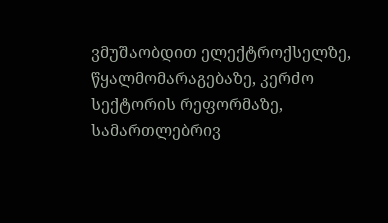ვმუშაობდით ელექტროქსელზე, წყალმომარაგებაზე, კერძო სექტორის რეფორმაზე, სამართლებრივ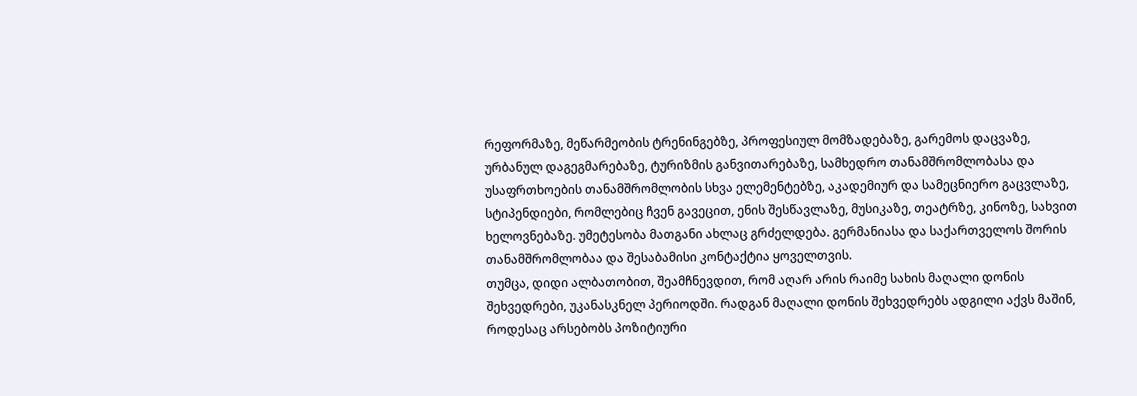რეფორმაზე, მეწარმეობის ტრენინგებზე, პროფესიულ მომზადებაზე, გარემოს დაცვაზე, ურბანულ დაგეგმარებაზე, ტურიზმის განვითარებაზე, სამხედრო თანამშრომლობასა და უსაფრთხოების თანამშრომლობის სხვა ელემენტებზე, აკადემიურ და სამეცნიერო გაცვლაზე, სტიპენდიები, რომლებიც ჩვენ გავეცით, ენის შესწავლაზე, მუსიკაზე, თეატრზე, კინოზე, სახვით ხელოვნებაზე. უმეტესობა მათგანი ახლაც გრძელდება. გერმანიასა და საქართველოს შორის თანამშრომლობაა და შესაბამისი კონტაქტია ყოველთვის.
თუმცა, დიდი ალბათობით, შეამჩნევდით, რომ აღარ არის რაიმე სახის მაღალი დონის შეხვედრები, უკანასკნელ პერიოდში. რადგან მაღალი დონის შეხვედრებს ადგილი აქვს მაშინ, როდესაც არსებობს პოზიტიური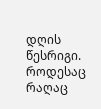დღის წესრიგი. როდესაც რაღაც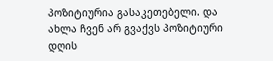პოზიტიურია გასაკეთებელი. და ახლა ჩვენ არ გვაქვს პოზიტიური დღის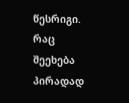წესრიგი. რაც შეეხება პირადად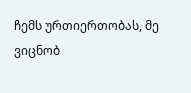ჩემს ურთიერთობას, მე ვიცნობ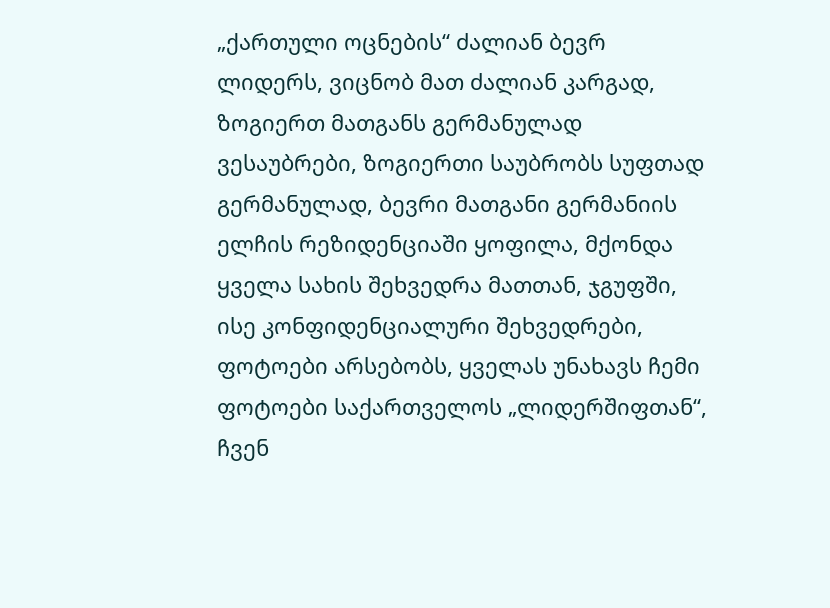„ქართული ოცნების“ ძალიან ბევრ ლიდერს, ვიცნობ მათ ძალიან კარგად, ზოგიერთ მათგანს გერმანულად ვესაუბრები, ზოგიერთი საუბრობს სუფთად გერმანულად, ბევრი მათგანი გერმანიის ელჩის რეზიდენციაში ყოფილა, მქონდა ყველა სახის შეხვედრა მათთან, ჯგუფში, ისე კონფიდენციალური შეხვედრები, ფოტოები არსებობს, ყველას უნახავს ჩემი ფოტოები საქართველოს „ლიდერშიფთან“, ჩვენ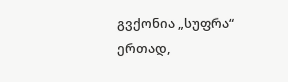გვქონია „სუფრა“ ერთად,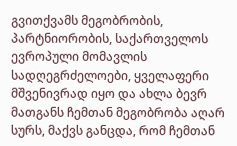გვითქვამს მეგობრობის, პარტნიორობის, საქართველოს ევროპული მომავლის სადღეგრძელოები, ყველაფერი მშვენივრად იყო და ახლა ბევრ მათგანს ჩემთან მეგობრობა აღარ სურს, მაქვს განცდა, რომ ჩემთან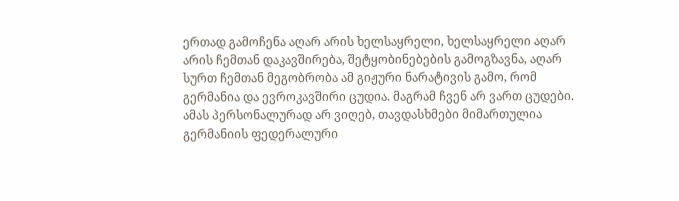ერთად გამოჩენა აღარ არის ხელსაყრელი, ხელსაყრელი აღარ არის ჩემთან დაკავშირება, შეტყობინებების გამოგზავნა, აღარ სურთ ჩემთან მეგობრობა ამ გიჟური ნარატივის გამო, რომ გერმანია და ევროკავშირი ცუდია. მაგრამ ჩვენ არ ვართ ცუდები. ამას პერსონალურად არ ვიღებ, თავდასხმები მიმართულია გერმანიის ფედერალური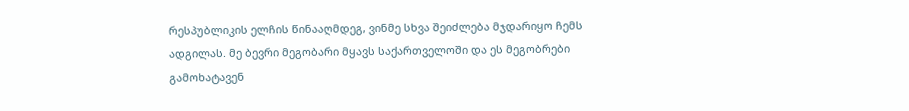რესპუბლიკის ელჩის წინააღმდეგ, ვინმე სხვა შეიძლება მჯდარიყო ჩემს ადგილას. მე ბევრი მეგობარი მყავს საქართველოში და ეს მეგობრები გამოხატავენ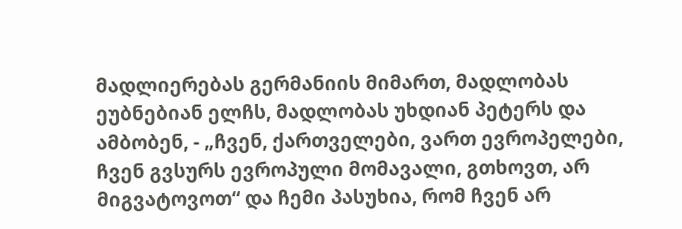მადლიერებას გერმანიის მიმართ, მადლობას ეუბნებიან ელჩს, მადლობას უხდიან პეტერს და ამბობენ, - „ჩვენ, ქართველები, ვართ ევროპელები, ჩვენ გვსურს ევროპული მომავალი, გთხოვთ, არ მიგვატოვოთ“ და ჩემი პასუხია, რომ ჩვენ არ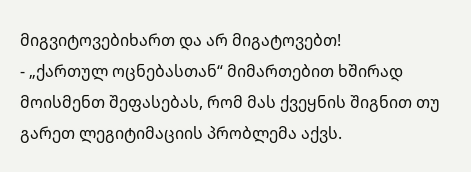მიგვიტოვებიხართ და არ მიგატოვებთ!
- „ქართულ ოცნებასთან“ მიმართებით ხშირად მოისმენთ შეფასებას, რომ მას ქვეყნის შიგნით თუ გარეთ ლეგიტიმაციის პრობლემა აქვს.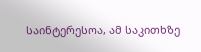საინტერესოა, ამ საკითხზე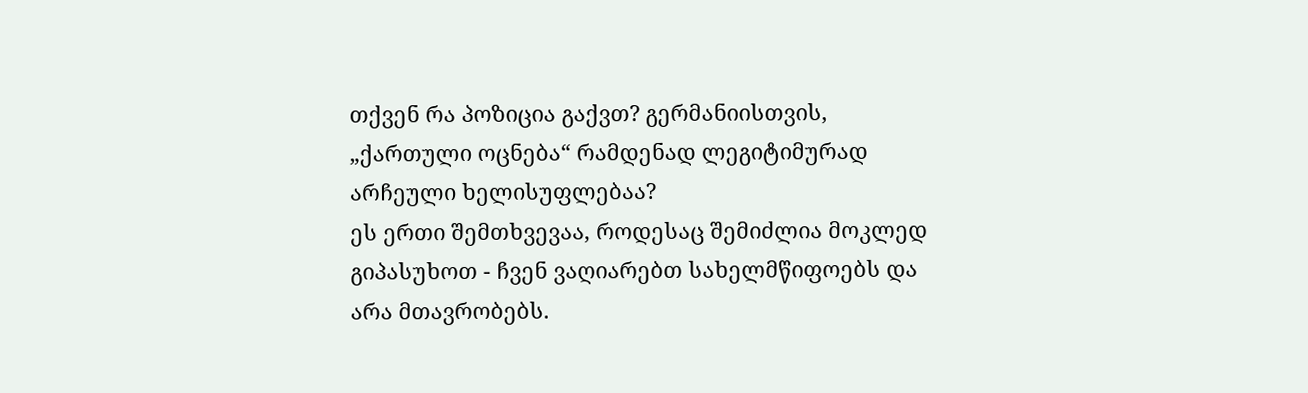თქვენ რა პოზიცია გაქვთ? გერმანიისთვის, „ქართული ოცნება“ რამდენად ლეგიტიმურად არჩეული ხელისუფლებაა?
ეს ერთი შემთხვევაა, როდესაც შემიძლია მოკლედ გიპასუხოთ - ჩვენ ვაღიარებთ სახელმწიფოებს და არა მთავრობებს.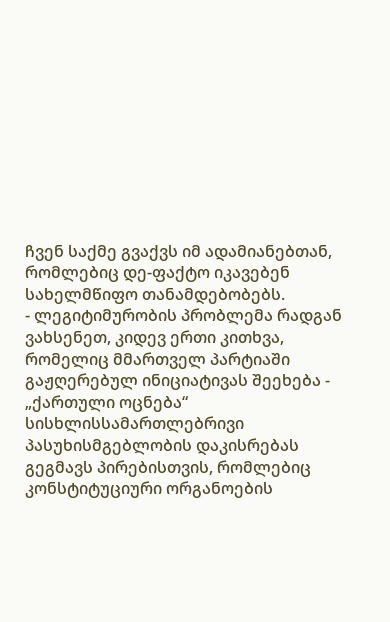ჩვენ საქმე გვაქვს იმ ადამიანებთან, რომლებიც დე-ფაქტო იკავებენ სახელმწიფო თანამდებობებს.
- ლეგიტიმურობის პრობლემა რადგან ვახსენეთ, კიდევ ერთი კითხვა, რომელიც მმართველ პარტიაში გაჟღერებულ ინიციატივას შეეხება - „ქართული ოცნება“ სისხლისსამართლებრივი პასუხისმგებლობის დაკისრებას გეგმავს პირებისთვის, რომლებიც კონსტიტუციური ორგანოების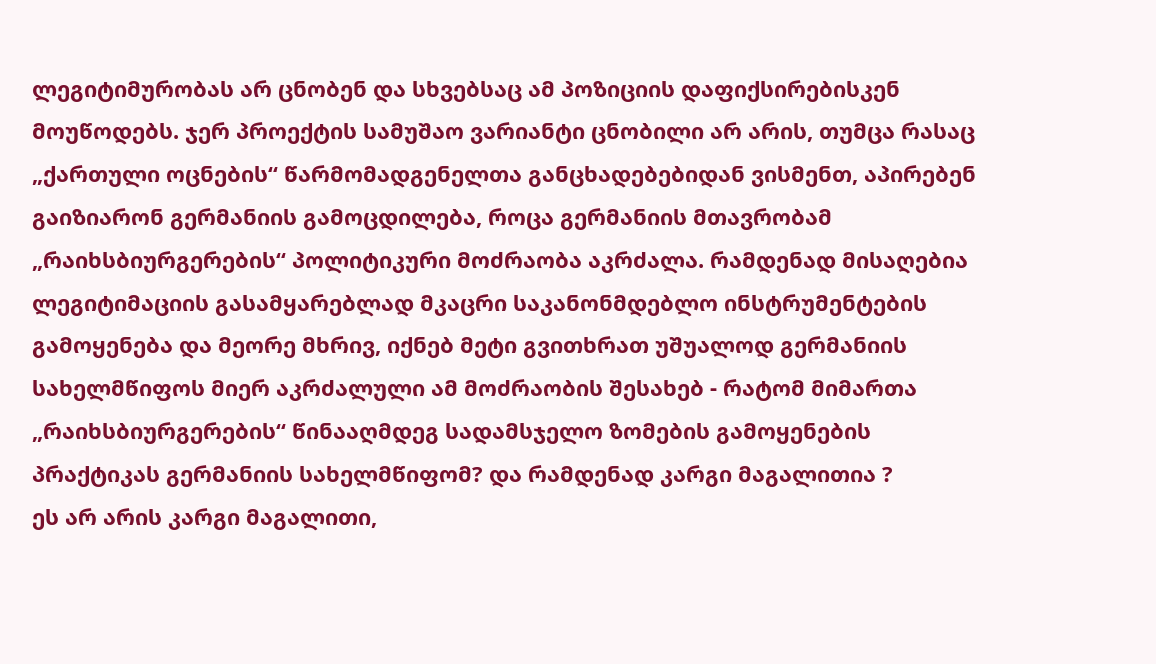ლეგიტიმურობას არ ცნობენ და სხვებსაც ამ პოზიციის დაფიქსირებისკენ მოუწოდებს. ჯერ პროექტის სამუშაო ვარიანტი ცნობილი არ არის, თუმცა რასაც „ქართული ოცნების“ წარმომადგენელთა განცხადებებიდან ვისმენთ, აპირებენ გაიზიარონ გერმანიის გამოცდილება, როცა გერმანიის მთავრობამ „რაიხსბიურგერების“ პოლიტიკური მოძრაობა აკრძალა. რამდენად მისაღებია ლეგიტიმაციის გასამყარებლად მკაცრი საკანონმდებლო ინსტრუმენტების გამოყენება და მეორე მხრივ, იქნებ მეტი გვითხრათ უშუალოდ გერმანიის სახელმწიფოს მიერ აკრძალული ამ მოძრაობის შესახებ - რატომ მიმართა „რაიხსბიურგერების“ წინააღმდეგ სადამსჯელო ზომების გამოყენების პრაქტიკას გერმანიის სახელმწიფომ? და რამდენად კარგი მაგალითია ?
ეს არ არის კარგი მაგალითი,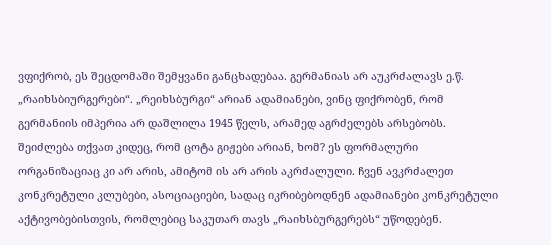ვფიქრობ, ეს შეცდომაში შემყვანი განცხადებაა. გერმანიას არ აუკრძალავს ე.წ. „რაიხსბიურგერები“. „რეიხსბურგი“ არიან ადამიანები, ვინც ფიქრობენ, რომ გერმანიის იმპერია არ დაშლილა 1945 წელს, არამედ აგრძელებს არსებობს. შეიძლება თქვათ კიდეც, რომ ცოტა გიჟები არიან, ხომ? ეს ფორმალური ორგანიზაციაც კი არ არის, ამიტომ ის არ არის აკრძალული. ჩვენ ავკრძალეთ კონკრეტული კლუბები, ასოციაციები, სადაც იკრიბებოდნენ ადამიანები კონკრეტული აქტივობებისთვის, რომლებიც საკუთარ თავს „რაიხსბურგერებს“ უწოდებენ.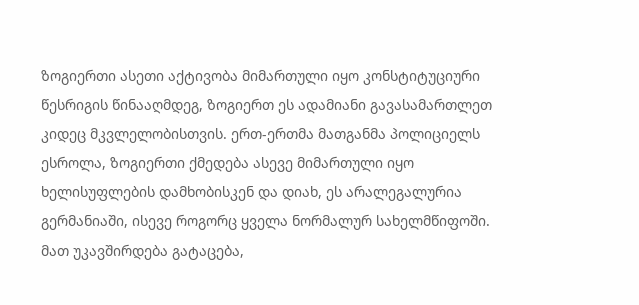ზოგიერთი ასეთი აქტივობა მიმართული იყო კონსტიტუციური წესრიგის წინააღმდეგ, ზოგიერთ ეს ადამიანი გავასამართლეთ კიდეც მკვლელობისთვის. ერთ-ერთმა მათგანმა პოლიციელს ესროლა, ზოგიერთი ქმედება ასევე მიმართული იყო ხელისუფლების დამხობისკენ და დიახ, ეს არალეგალურია გერმანიაში, ისევე როგორც ყველა ნორმალურ სახელმწიფოში. მათ უკავშირდება გატაცება,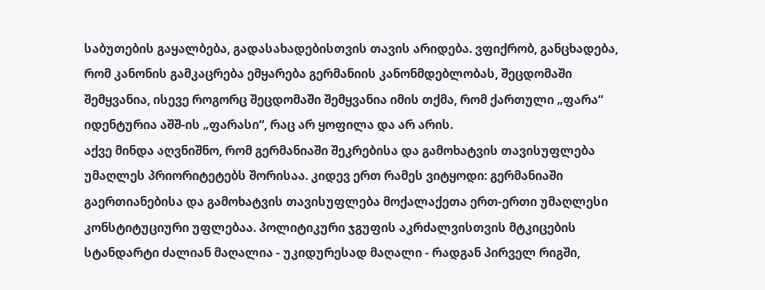საბუთების გაყალბება, გადასახადებისთვის თავის არიდება. ვფიქრობ, განცხადება, რომ კანონის გამკაცრება ემყარება გერმანიის კანონმდებლობას, შეცდომაში შემყვანია, ისევე როგორც შეცდომაში შემყვანია იმის თქმა, რომ ქართული „ფარა“ იდენტურია აშშ-ის „ფარასი“, რაც არ ყოფილა და არ არის.
აქვე მინდა აღვნიშნო, რომ გერმანიაში შეკრებისა და გამოხატვის თავისუფლება უმაღლეს პრიორიტეტებს შორისაა. კიდევ ერთ რამეს ვიტყოდი: გერმანიაში გაერთიანებისა და გამოხატვის თავისუფლება მოქალაქეთა ერთ-ერთი უმაღლესი კონსტიტუციური უფლებაა. პოლიტიკური ჯგუფის აკრძალვისთვის მტკიცების სტანდარტი ძალიან მაღალია - უკიდურესად მაღალი - რადგან პირველ რიგში,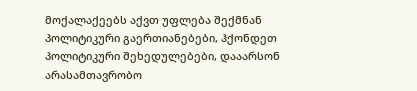მოქალაქეებს აქვთ უფლება შექმნან პოლიტიკური გაერთიანებები, ჰქონდეთ პოლიტიკური შეხედულებები, დააარსონ არასამთავრობო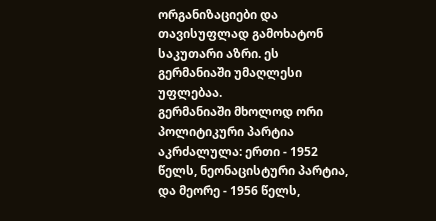ორგანიზაციები და თავისუფლად გამოხატონ საკუთარი აზრი. ეს გერმანიაში უმაღლესი უფლებაა.
გერმანიაში მხოლოდ ორი პოლიტიკური პარტია აკრძალულა: ერთი - 1952 წელს, ნეონაცისტური პარტია, და მეორე - 1956 წელს,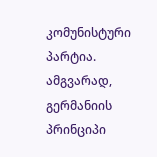კომუნისტური პარტია.
ამგვარად, გერმანიის პრინციპი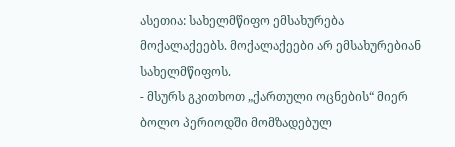ასეთია: სახელმწიფო ემსახურება მოქალაქეებს. მოქალაქეები არ ემსახურებიან სახელმწიფოს.
- მსურს გკითხოთ „ქართული ოცნების“ მიერ ბოლო პერიოდში მომზადებულ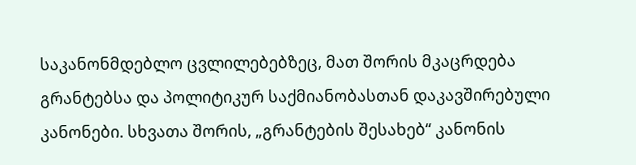საკანონმდებლო ცვლილებებზეც, მათ შორის მკაცრდება გრანტებსა და პოლიტიკურ საქმიანობასთან დაკავშირებული კანონები. სხვათა შორის, „გრანტების შესახებ“ კანონის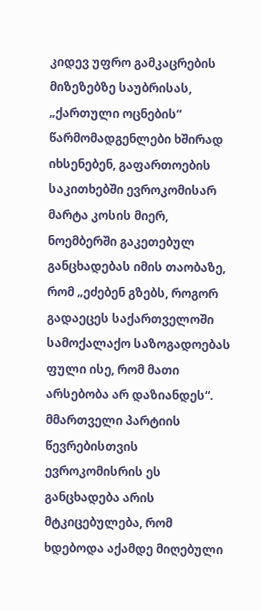კიდევ უფრო გამკაცრების მიზეზებზე საუბრისას, „ქართული ოცნების“ წარმომადგენლები ხშირად იხსენებენ, გაფართოების საკითხებში ევროკომისარ მარტა კოსის მიერ, ნოემბერში გაკეთებულ განცხადებას იმის თაობაზე, რომ „ეძებენ გზებს, როგორ გადაეცეს საქართველოში სამოქალაქო საზოგადოებას ფული ისე, რომ მათი არსებობა არ დაზიანდეს“. მმართველი პარტიის წევრებისთვის ევროკომისრის ეს განცხადება არის მტკიცებულება, რომ ხდებოდა აქამდე მიღებული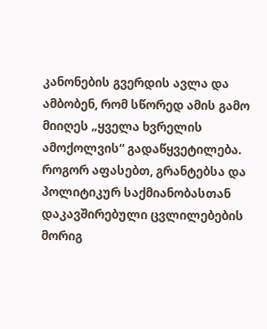კანონების გვერდის ავლა და ამბობენ, რომ სწორედ ამის გამო მიიღეს „ყველა ხვრელის ამოქოლვის“ გადაწყვეტილება. როგორ აფასებთ, გრანტებსა და პოლიტიკურ საქმიანობასთან დაკავშირებული ცვლილებების მორიგ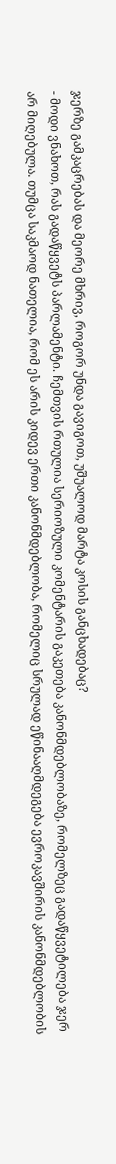ჯერზე გამკაცრებას და მეორე მხრივ, როგორ უნდა გავიგოთ, უშუალოდ მარტა კოსის განცხადებაც?
- მოდი ვნახოთ, რას გადაწყვეტს პარლამენტი. ჩემთვის რთულია სერიოზული კომენტარის გაკეთება კანონმდებლობაზე, რომელზეც გადაწყვეტილება ჯერ არ მიღებულა. თუმცა საკმაოდ ნათელია, რომ ეს არის კიდევ ერთი კანონმდებლობა, რომელიც სრულად ეწინააღმდეგება ევროკავშირის კანონმდებლობის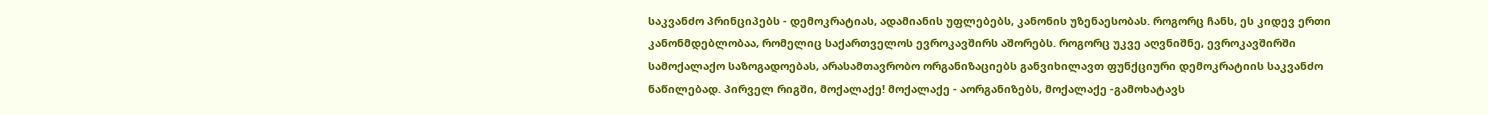საკვანძო პრინციპებს - დემოკრატიას, ადამიანის უფლებებს, კანონის უზენაესობას. როგორც ჩანს, ეს კიდევ ერთი კანონმდებლობაა, რომელიც საქართველოს ევროკავშირს აშორებს. როგორც უკვე აღვნიშნე, ევროკავშირში სამოქალაქო საზოგადოებას, არასამთავრობო ორგანიზაციებს განვიხილავთ ფუნქციური დემოკრატიის საკვანძო ნაწილებად. პირველ რიგში, მოქალაქე! მოქალაქე - აორგანიზებს, მოქალაქე -გამოხატავს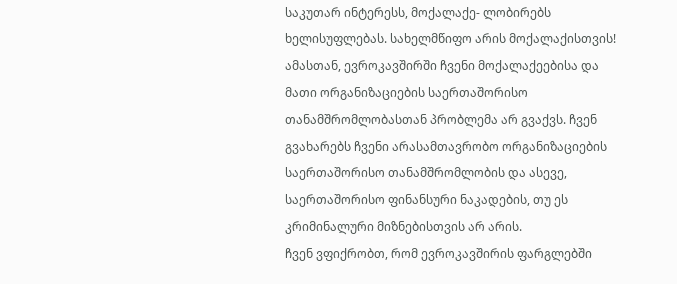საკუთარ ინტერესს, მოქალაქე- ლობირებს ხელისუფლებას. სახელმწიფო არის მოქალაქისთვის! ამასთან, ევროკავშირში ჩვენი მოქალაქეებისა და მათი ორგანიზაციების საერთაშორისო თანამშრომლობასთან პრობლემა არ გვაქვს. ჩვენ გვახარებს ჩვენი არასამთავრობო ორგანიზაციების საერთაშორისო თანამშრომლობის და ასევე, საერთაშორისო ფინანსური ნაკადების, თუ ეს კრიმინალური მიზნებისთვის არ არის.
ჩვენ ვფიქრობთ, რომ ევროკავშირის ფარგლებში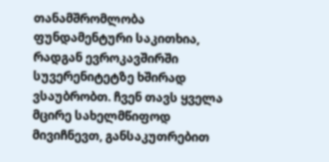თანამშრომლობა ფუნდამენტური საკითხია, რადგან ევროკავშირში სუვერენიტეტზე ხშირად ვსაუბრობთ. ჩვენ თავს ყველა მცირე სახელმწიფოდ მივიჩნევთ, განსაკუთრებით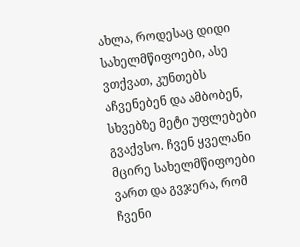ახლა, როდესაც დიდი სახელმწიფოები, ასე ვთქვათ, კუნთებს აჩვენებენ და ამბობენ, სხვებზე მეტი უფლებები გვაქვსო. ჩვენ ყველანი მცირე სახელმწიფოები ვართ და გვჯერა, რომ ჩვენი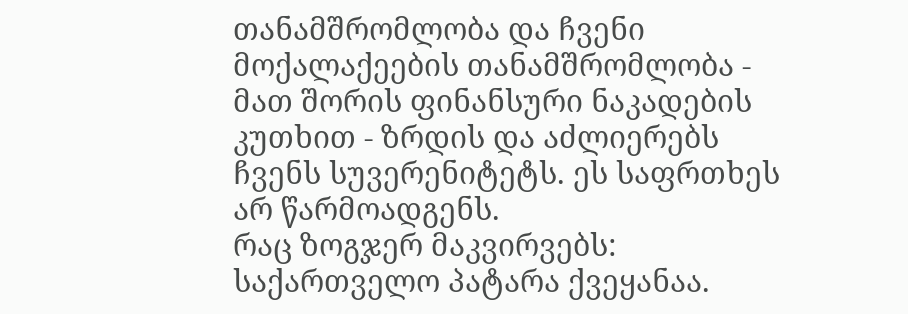თანამშრომლობა და ჩვენი მოქალაქეების თანამშრომლობა - მათ შორის ფინანსური ნაკადების კუთხით - ზრდის და აძლიერებს ჩვენს სუვერენიტეტს. ეს საფრთხეს არ წარმოადგენს.
რაც ზოგჯერ მაკვირვებს: საქართველო პატარა ქვეყანაა.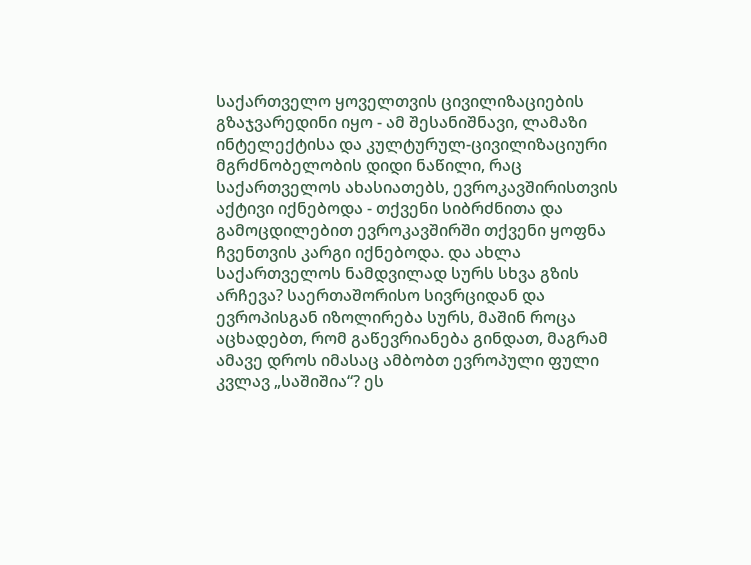საქართველო ყოველთვის ცივილიზაციების გზაჯვარედინი იყო - ამ შესანიშნავი, ლამაზი ინტელექტისა და კულტურულ-ცივილიზაციური მგრძნობელობის დიდი ნაწილი, რაც საქართველოს ახასიათებს, ევროკავშირისთვის აქტივი იქნებოდა - თქვენი სიბრძნითა და გამოცდილებით ევროკავშირში თქვენი ყოფნა ჩვენთვის კარგი იქნებოდა. და ახლა საქართველოს ნამდვილად სურს სხვა გზის არჩევა? საერთაშორისო სივრციდან და ევროპისგან იზოლირება სურს, მაშინ როცა აცხადებთ, რომ გაწევრიანება გინდათ, მაგრამ ამავე დროს იმასაც ამბობთ ევროპული ფული კვლავ „საშიშია“? ეს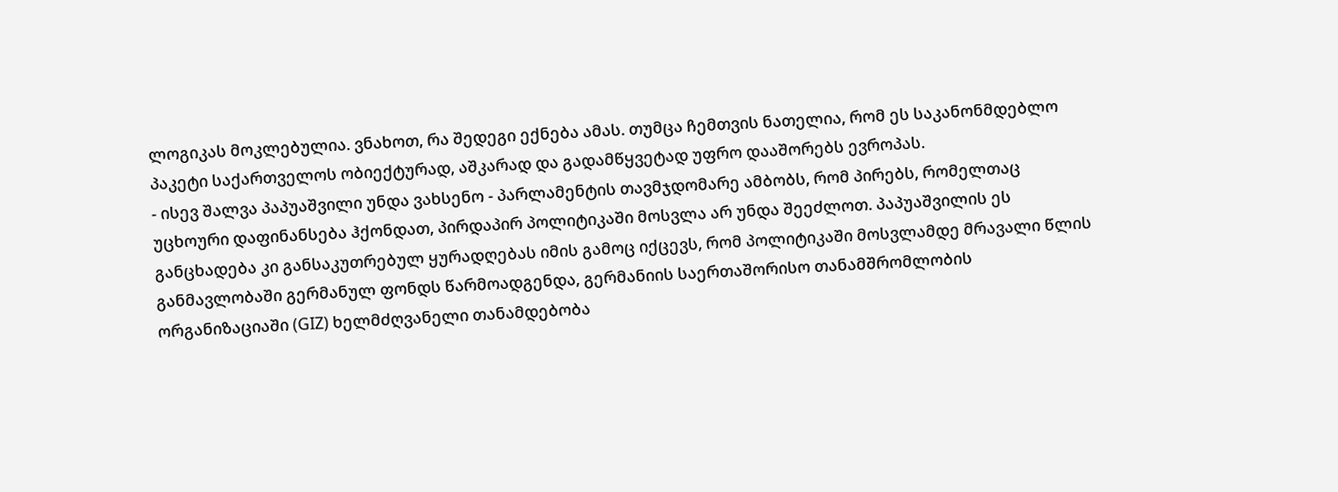ლოგიკას მოკლებულია. ვნახოთ, რა შედეგი ექნება ამას. თუმცა ჩემთვის ნათელია, რომ ეს საკანონმდებლო პაკეტი საქართველოს ობიექტურად, აშკარად და გადამწყვეტად უფრო დააშორებს ევროპას.
- ისევ შალვა პაპუაშვილი უნდა ვახსენო - პარლამენტის თავმჯდომარე ამბობს, რომ პირებს, რომელთაც უცხოური დაფინანსება ჰქონდათ, პირდაპირ პოლიტიკაში მოსვლა არ უნდა შეეძლოთ. პაპუაშვილის ეს განცხადება კი განსაკუთრებულ ყურადღებას იმის გამოც იქცევს, რომ პოლიტიკაში მოსვლამდე მრავალი წლის განმავლობაში გერმანულ ფონდს წარმოადგენდა, გერმანიის საერთაშორისო თანამშრომლობის ორგანიზაციაში (GIZ) ხელმძღვანელი თანამდებობა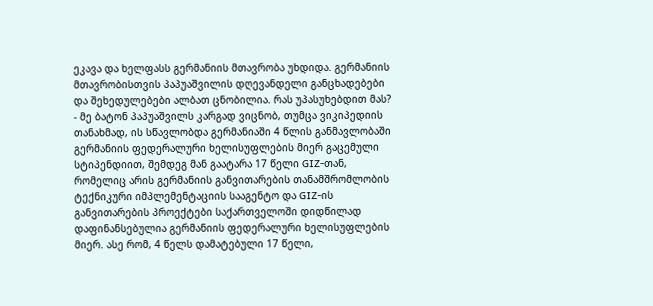ეკავა და ხელფასს გერმანიის მთავრობა უხდიდა. გერმანიის მთავრობისთვის პაპუაშვილის დღევანდელი განცხადებები და შეხედულებები ალბათ ცნობილია. რას უპასუხებდით მას?
- მე ბატონ პაპუაშვილს კარგად ვიცნობ, თუმცა ვიკიპედიის თანახმად, ის სწავლობდა გერმანიაში 4 წლის განმავლობაში გერმანიის ფედერალური ხელისუფლების მიერ გაცემული სტიპენდიით, შემდეგ მან გაატარა 17 წელი GIZ-თან, რომელიც არის გერმანიის განვითარების თანამშრომლობის ტექნიკური იმპლემენტაციის სააგენტო და GIZ-ის განვითარების პროექტები საქართველოში დიდწილად დაფინანსებულია გერმანიის ფედერალური ხელისუფლების მიერ. ასე რომ, 4 წელს დამატებული 17 წელი,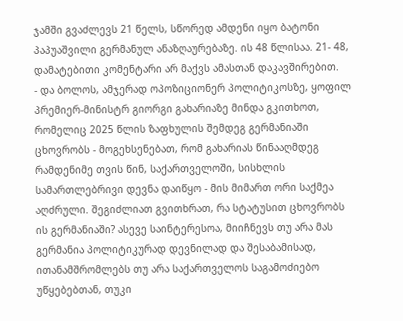ჯამში გვაძლევს 21 წელს, სწორედ ამდენი იყო ბატონი პაპუაშვილი გერმანულ ანაზღაურებაზე. ის 48 წლისაა. 21- 48, დამატებითი კომენტარი არ მაქვს ამასთან დაკავშირებით.
- და ბოლოს, ამჯერად ოპოზიციონერ პოლიტიკოსზე, ყოფილ პრემიერ-მინისტრ გიორგი გახარიაზე მინდა გკითხოთ, რომელიც 2025 წლის ზაფხულის შემდეგ გერმანიაში ცხოვრობს - მოგეხსენებათ, რომ გახარიას წინააღმდეგ რამდენიმე თვის წინ, საქართველოში, სისხლის სამართლებრივი დევნა დაიწყო - მის მიმართ ორი საქმეა აღძრული. შეგიძლიათ გვითხრათ, რა სტატუსით ცხოვრობს ის გერმანიაში? ასევე საინტერესოა, მიიჩნევს თუ არა მას გერმანია პოლიტიკურად დევნილად და შესაბამისად, ითანამშრომლებს თუ არა საქართველოს საგამოძიებო უწყებებთან, თუკი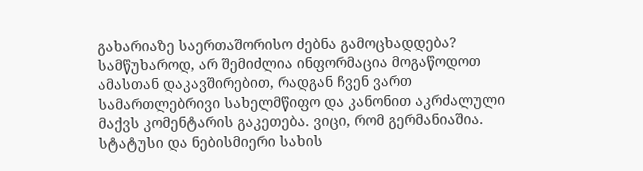გახარიაზე საერთაშორისო ძებნა გამოცხადდება?
სამწუხაროდ, არ შემიძლია ინფორმაცია მოგაწოდოთ ამასთან დაკავშირებით, რადგან ჩვენ ვართ სამართლებრივი სახელმწიფო და კანონით აკრძალული მაქვს კომენტარის გაკეთება. ვიცი, რომ გერმანიაშია. სტატუსი და ნებისმიერი სახის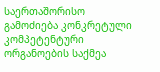საერთაშორისო გამოძიება კონკრეტული კომპეტენტური ორგანოების საქმეა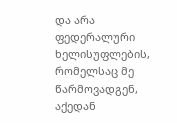და არა ფედერალური ხელისუფლების, რომელსაც მე წარმოვადგენ, აქედან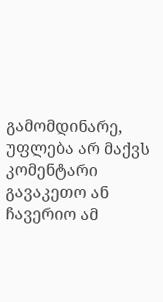გამომდინარე, უფლება არ მაქვს კომენტარი გავაკეთო ან ჩავერიო ამ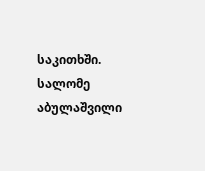საკითხში.
სალომე აბულაშვილი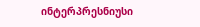ინტერპრესნიუსი